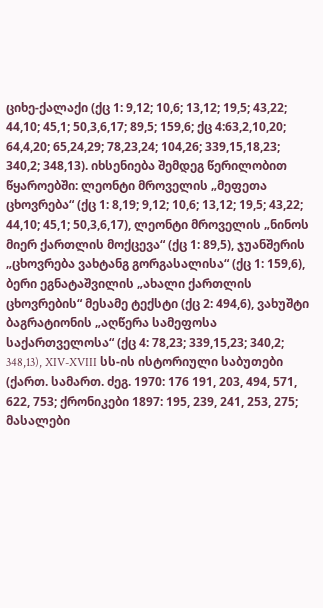ციხე-ქალაქი (ქც 1: 9,12; 10,6; 13,12; 19,5; 43,22; 44,10; 45,1; 50,3,6,17; 89,5; 159,6; ქც 4:63,2,10,20; 64,4,20; 65,24,29; 78,23,24; 104,26; 339,15,18,23; 340,2; 348,13). იხსენიება შემდეგ წერილობით წყაროებში: ლეონტი მროველის „მეფეთა ცხოვრება“ (ქც 1: 8,19; 9,12; 10,6; 13,12; 19,5; 43,22; 44,10; 45,1; 50,3,6,17), ლეონტი მროველის „ნინოს მიერ ქართლის მოქცევა“ (ქც 1: 89,5), ჯუანშერის „ცხოვრება ვახტანგ გორგასალისა“ (ქც 1: 159,6), ბერი ეგნატაშვილის „ახალი ქართლის ცხოვრების“ მესამე ტექსტი (ქც 2: 494,6), ვახუშტი ბაგრატიონის „აღწერა სამეფოსა საქართველოსა“ (ქც 4: 78,23; 339,15,23; 340,2; 348,13), XIV-XVIII სს-ის ისტორიული საბუთები (ქართ. სამართ. ძეგ. 1970: 176 191, 203, 494, 571, 622, 753; ქრონიკები 1897: 195, 239, 241, 253, 275; მასალები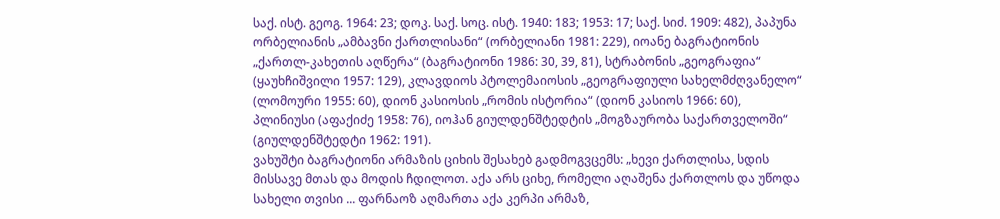საქ. ისტ. გეოგ. 1964: 23; დოკ. საქ. სოც. ისტ. 1940: 183; 1953: 17; საქ. სიძ. 1909: 482), პაპუნა ორბელიანის „ამბავნი ქართლისანი“ (ორბელიანი 1981: 229), იოანე ბაგრატიონის „ქართლ-კახეთის აღწერა“ (ბაგრატიონი 1986: 30, 39, 81), სტრაბონის „გეოგრაფია“ (ყაუხჩიშვილი 1957: 129), კლავდიოს პტოლემაიოსის „გეოგრაფიული სახელმძღვანელო“ (ლომოური 1955: 60), დიონ კასიოსის „რომის ისტორია“ (დიონ კასიოს 1966: 60), პლინიუსი (აფაქიძე 1958: 76), იოჰან გიულდენშტედტის „მოგზაურობა საქართველოში“ (გიულდენშტედტი 1962: 191).
ვახუშტი ბაგრატიონი არმაზის ციხის შესახებ გადმოგვცემს: „ხევი ქართლისა, სდის მისსავე მთას და მოდის ჩდილოთ. აქა არს ციხე, რომელი აღაშენა ქართლოს და უწოდა სახელი თვისი ... ფარნაოზ აღმართა აქა კერპი არმაზ,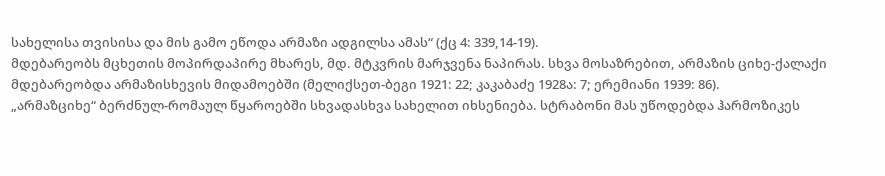სახელისა თვისისა და მის გამო ეწოდა არმაზი ადგილსა ამას“ (ქც 4: 339,14-19).
მდებარეობს მცხეთის მოპირდაპირე მხარეს, მდ. მტკვრის მარჯვენა ნაპირას. სხვა მოსაზრებით, არმაზის ციხე-ქალაქი მდებარეობდა არმაზისხევის მიდამოებში (მელიქსეთ-ბეგი 1921: 22; კაკაბაძე 1928ა: 7; ერემიანი 1939: 86).
„არმაზციხე“ ბერძნულ-რომაულ წყაროებში სხვადასხვა სახელით იხსენიება. სტრაბონი მას უწოდებდა ჰარმოზიკეს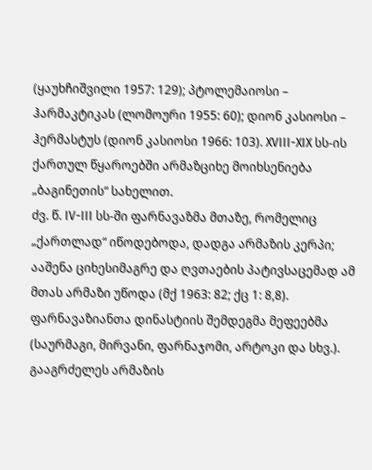(ყაუხჩიშვილი 1957: 129); პტოლემაიოსი – ჰარმაკტიკას (ლომოური 1955: 60); დიონ კასიოსი – ჰერმასტუს (დიონ კასიოსი 1966: 103). XVIII-XIX სს-ის ქართულ წყაროებში არმაზციხე მოიხსენიება „ბაგინეთის“ სახელით.
ძვ. წ. IV-III სს-ში ფარნავაზმა მთაზე, რომელიც „ქართლად“ იწოდებოდა, დადგა არმაზის კერპი; ააშენა ციხესიმაგრე და ღვთაების პატივსაცემად ამ მთას არმაზი უწოდა (მქ 1963: 82; ქც 1: 8,8). ფარნავაზიანთა დინასტიის შემდეგმა მეფეებმა (საურმაგი, მირვანი, ფარნაჯომი, არტოკი და სხვ.). გააგრძელეს არმაზის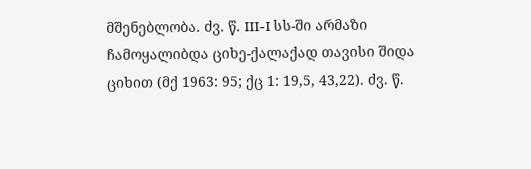მშენებლობა. ძვ. წ. III-I სს-ში არმაზი ჩამოყალიბდა ციხე-ქალაქად თავისი შიდა ციხით (მქ 1963: 95; ქც 1: 19,5, 43,22). ძვ. წ.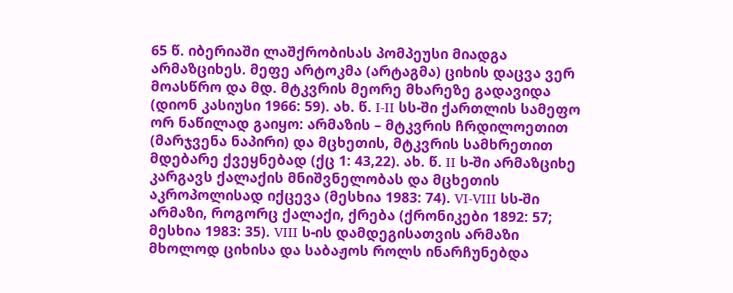65 წ. იბერიაში ლაშქრობისას პომპეუსი მიადგა არმაზციხეს. მეფე არტოკმა (არტაგმა) ციხის დაცვა ვერ მოასწრო და მდ. მტკვრის მეორე მხარეზე გადავიდა (დიონ კასიუსი 1966: 59). ახ. წ. I-II სს-ში ქართლის სამეფო ორ ნაწილად გაიყო: არმაზის – მტკვრის ჩრდილოეთით (მარჯვენა ნაპირი) და მცხეთის, მტკვრის სამხრეთით მდებარე ქვეყნებად (ქც 1: 43,22). ახ. წ. II ს-ში არმაზციხე კარგავს ქალაქის მნიშვნელობას და მცხეთის აკროპოლისად იქცევა (მესხია 1983: 74). VI-VIII სს-ში არმაზი, როგორც ქალაქი, ქრება (ქრონიკები 1892: 57; მესხია 1983: 35). VIII ს-ის დამდეგისათვის არმაზი მხოლოდ ციხისა და საბაჟოს როლს ინარჩუნებდა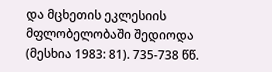და მცხეთის ეკლესიის მფლობელობაში შედიოდა (მესხია 1983: 81). 735-738 წწ.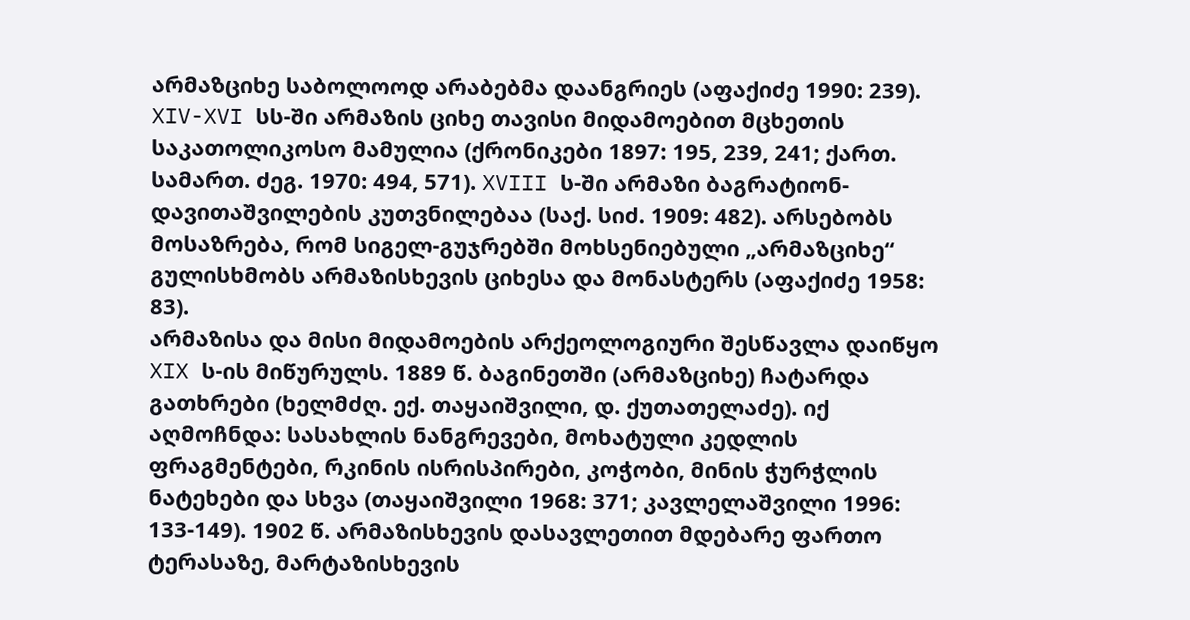არმაზციხე საბოლოოდ არაბებმა დაანგრიეს (აფაქიძე 1990: 239). XIV-XVI სს-ში არმაზის ციხე თავისი მიდამოებით მცხეთის საკათოლიკოსო მამულია (ქრონიკები 1897: 195, 239, 241; ქართ. სამართ. ძეგ. 1970: 494, 571). XVIII ს-ში არმაზი ბაგრატიონ-დავითაშვილების კუთვნილებაა (საქ. სიძ. 1909: 482). არსებობს მოსაზრება, რომ სიგელ-გუჯრებში მოხსენიებული „არმაზციხე“ გულისხმობს არმაზისხევის ციხესა და მონასტერს (აფაქიძე 1958: 83).
არმაზისა და მისი მიდამოების არქეოლოგიური შესწავლა დაიწყო XIX ს-ის მიწურულს. 1889 წ. ბაგინეთში (არმაზციხე) ჩატარდა გათხრები (ხელმძღ. ექ. თაყაიშვილი, დ. ქუთათელაძე). იქ აღმოჩნდა: სასახლის ნანგრევები, მოხატული კედლის ფრაგმენტები, რკინის ისრისპირები, კოჭობი, მინის ჭურჭლის ნატეხები და სხვა (თაყაიშვილი 1968: 371; კავლელაშვილი 1996: 133-149). 1902 წ. არმაზისხევის დასავლეთით მდებარე ფართო ტერასაზე, მარტაზისხევის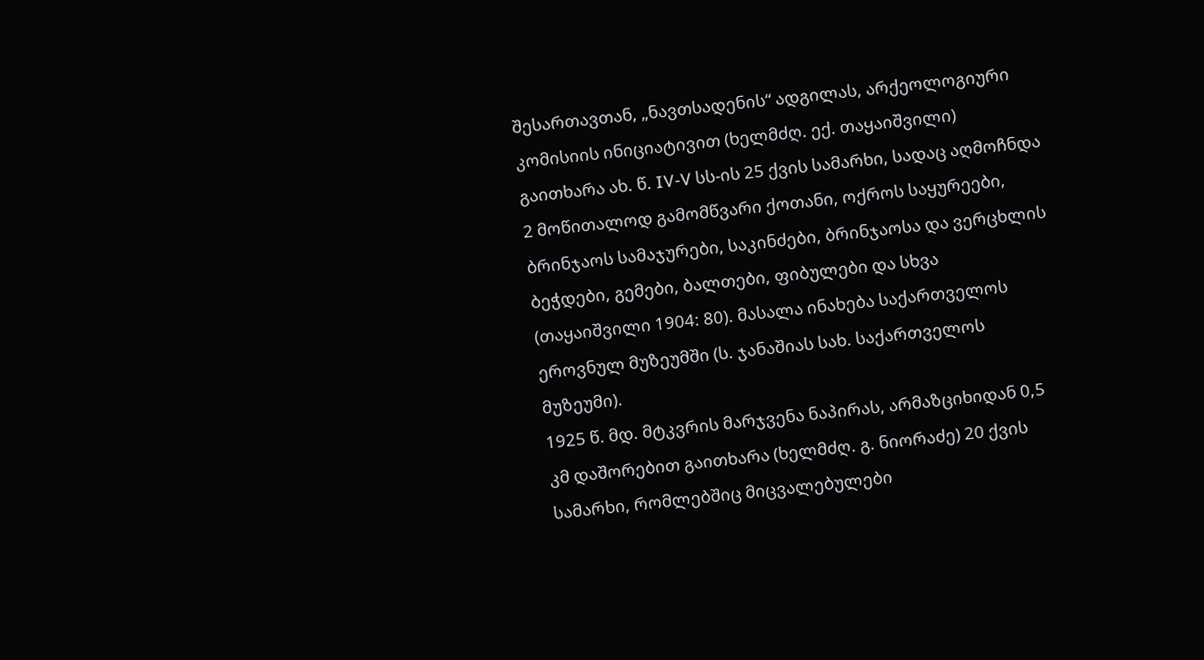შესართავთან, „ნავთსადენის“ ადგილას, არქეოლოგიური კომისიის ინიციატივით (ხელმძღ. ექ. თაყაიშვილი) გაითხარა ახ. წ. IV-V სს-ის 25 ქვის სამარხი, სადაც აღმოჩნდა 2 მოწითალოდ გამომწვარი ქოთანი, ოქროს საყურეები, ბრინჯაოს სამაჯურები, საკინძები, ბრინჯაოსა და ვერცხლის ბეჭდები, გემები, ბალთები, ფიბულები და სხვა (თაყაიშვილი 1904: 80). მასალა ინახება საქართველოს ეროვნულ მუზეუმში (ს. ჯანაშიას სახ. საქართველოს მუზეუმი).
1925 წ. მდ. მტკვრის მარჯვენა ნაპირას, არმაზციხიდან 0,5 კმ დაშორებით გაითხარა (ხელმძღ. გ. ნიორაძე) 20 ქვის სამარხი, რომლებშიც მიცვალებულები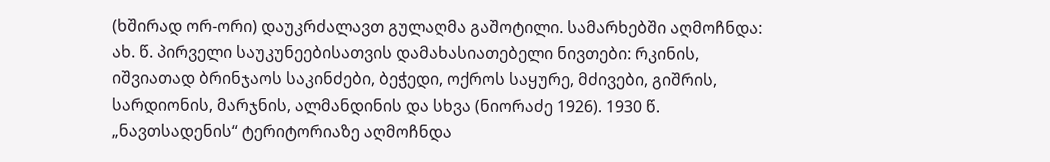(ხშირად ორ-ორი) დაუკრძალავთ გულაღმა გაშოტილი. სამარხებში აღმოჩნდა: ახ. წ. პირველი საუკუნეებისათვის დამახასიათებელი ნივთები: რკინის, იშვიათად ბრინჯაოს საკინძები, ბეჭედი, ოქროს საყურე, მძივები, გიშრის, სარდიონის, მარჯნის, ალმანდინის და სხვა (ნიორაძე 1926). 1930 წ. „ნავთსადენის“ ტერიტორიაზე აღმოჩნდა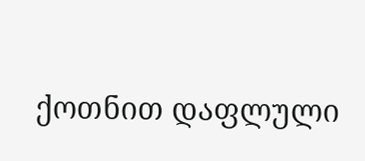ქოთნით დაფლული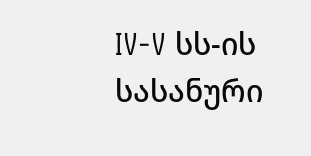IV-V სს-ის სასანური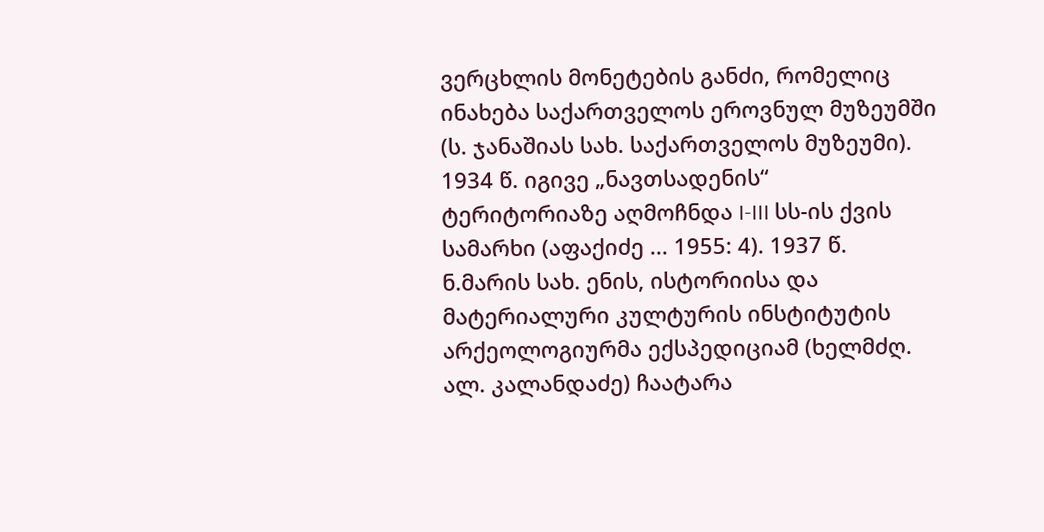ვერცხლის მონეტების განძი, რომელიც ინახება საქართველოს ეროვნულ მუზეუმში (ს. ჯანაშიას სახ. საქართველოს მუზეუმი).
1934 წ. იგივე „ნავთსადენის“ ტერიტორიაზე აღმოჩნდა I-III სს-ის ქვის სამარხი (აფაქიძე ... 1955: 4). 1937 წ. ნ.მარის სახ. ენის, ისტორიისა და მატერიალური კულტურის ინსტიტუტის არქეოლოგიურმა ექსპედიციამ (ხელმძღ. ალ. კალანდაძე) ჩაატარა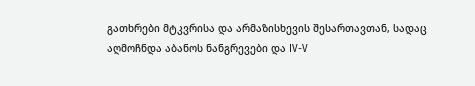გათხრები მტკვრისა და არმაზისხევის შესართავთან, სადაც აღმოჩნდა აბანოს ნანგრევები და IV-V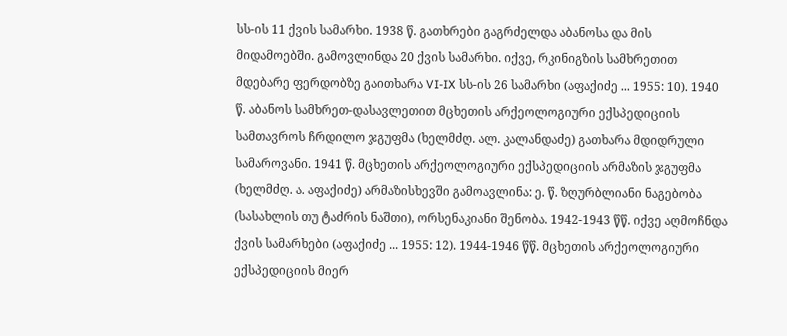სს-ის 11 ქვის სამარხი. 1938 წ. გათხრები გაგრძელდა აბანოსა და მის მიდამოებში. გამოვლინდა 20 ქვის სამარხი. იქვე, რკინიგზის სამხრეთით მდებარე ფერდობზე გაითხარა VI-IX სს-ის 26 სამარხი (აფაქიძე ... 1955: 10). 1940 წ. აბანოს სამხრეთ-დასავლეთით მცხეთის არქეოლოგიური ექსპედიციის სამთავროს ჩრდილო ჯგუფმა (ხელმძღ. ალ. კალანდაძე) გათხარა მდიდრული სამაროვანი. 1941 წ. მცხეთის არქეოლოგიური ექსპედიციის არმაზის ჯგუფმა (ხელმძღ. ა. აფაქიძე) არმაზისხევში გამოავლინა: ე. წ. ზღურბლიანი ნაგებობა (სასახლის თუ ტაძრის ნაშთი), ორსენაკიანი შენობა. 1942-1943 წწ. იქვე აღმოჩნდა ქვის სამარხები (აფაქიძე ... 1955: 12). 1944-1946 წწ. მცხეთის არქეოლოგიური ექსპედიციის მიერ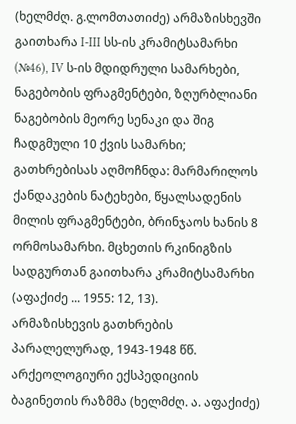(ხელმძღ. გ.ლომთათიძე) არმაზისხევში გაითხარა I-III სს-ის კრამიტსამარხი (№46), IV ს-ის მდიდრული სამარხები, ნაგებობის ფრაგმენტები, ზღურბლიანი ნაგებობის მეორე სენაკი და შიგ ჩადგმული 10 ქვის სამარხი; გათხრებისას აღმოჩნდა: მარმარილოს ქანდაკების ნატეხები, წყალსადენის მილის ფრაგმენტები, ბრინჯაოს ხანის 8 ორმოსამარხი. მცხეთის რკინიგზის სადგურთან გაითხარა კრამიტსამარხი (აფაქიძე ... 1955: 12, 13).
არმაზისხევის გათხრების პარალელურად, 1943-1948 წწ. არქეოლოგიური ექსპედიციის ბაგინეთის რაზმმა (ხელმძღ. ა. აფაქიძე)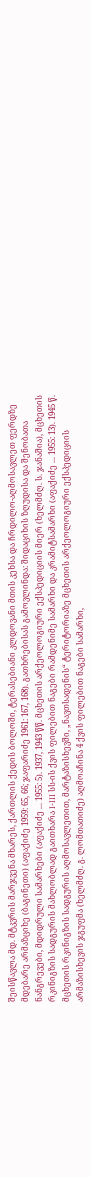შეისწავლა მდ. მტკვრის მარჯვენა მხარეს, ქართლის ქედის ბოლოში, ტერასებიანი კლდოვანი მთის კეხსა და ჩრდილო-აღმოსავლეთ ფერდზე მდებარე არმაზციხე (ბაგინეთი) (აფაქიძე 1959: 65, 66; ჯაფარიძე 1961: 167, 168). გათხრებისას გამოვლინდა: შიდაციხის ზღუდისა და შენობათა ნანგრევები, მდიდრული სამარხები (აფაქიძე ... 1955: 5). 1937, 1943 წწ. მცხეთის არქეოლოგიური ექსპედიციის მიერ (ხელმძღ. ს. ჯანაშია), მცხეთის რკინიგზის სადგურის მახლობლად გაითხარა I-III სს-ის ქვის ფილებით ნაგები რამდენიმე სამარხი და კრამიტსამარხი (აფაქიძე ... 1955: 13). 1945 წ. მცხეთის რკინიგზის სადგურის აღმოსავლეთით, მარტაზისხევში, „ნავთსადენის“ ტერიტორიაზე მცხეთის არქეოლოგიური ექსპედიციის არმაზისხევის ჯგუფმა (ხელმძღ. გ. ლომთათიძე) აღმოაჩინა 4 ქვის ფილებით ნაგები სამარხი,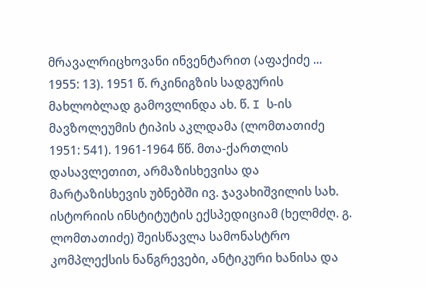მრავალრიცხოვანი ინვენტარით (აფაქიძე ... 1955: 13). 1951 წ. რკინიგზის სადგურის მახლობლად გამოვლინდა ახ. წ. I ს-ის მავზოლეუმის ტიპის აკლდამა (ლომთათიძე 1951: 541). 1961-1964 წწ. მთა-ქართლის დასავლეთით, არმაზისხევისა და მარტაზისხევის უბნებში ივ. ჯავახიშვილის სახ. ისტორიის ინსტიტუტის ექსპედიციამ (ხელმძღ. გ. ლომთათიძე) შეისწავლა სამონასტრო კომპლექსის ნანგრევები, ანტიკური ხანისა და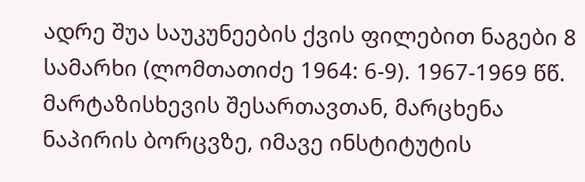ადრე შუა საუკუნეების ქვის ფილებით ნაგები 8 სამარხი (ლომთათიძე 1964: 6-9). 1967-1969 წწ. მარტაზისხევის შესართავთან, მარცხენა ნაპირის ბორცვზე, იმავე ინსტიტუტის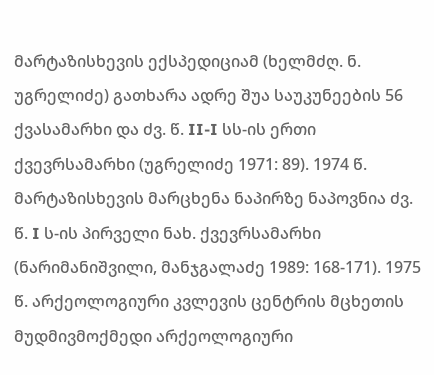მარტაზისხევის ექსპედიციამ (ხელმძღ. ნ. უგრელიძე) გათხარა ადრე შუა საუკუნეების 56 ქვასამარხი და ძვ. წ. II-I სს-ის ერთი ქვევრსამარხი (უგრელიძე 1971: 89). 1974 წ. მარტაზისხევის მარცხენა ნაპირზე ნაპოვნია ძვ. წ. I ს-ის პირველი ნახ. ქვევრსამარხი (ნარიმანიშვილი, მანჯგალაძე 1989: 168-171). 1975 წ. არქეოლოგიური კვლევის ცენტრის მცხეთის მუდმივმოქმედი არქეოლოგიური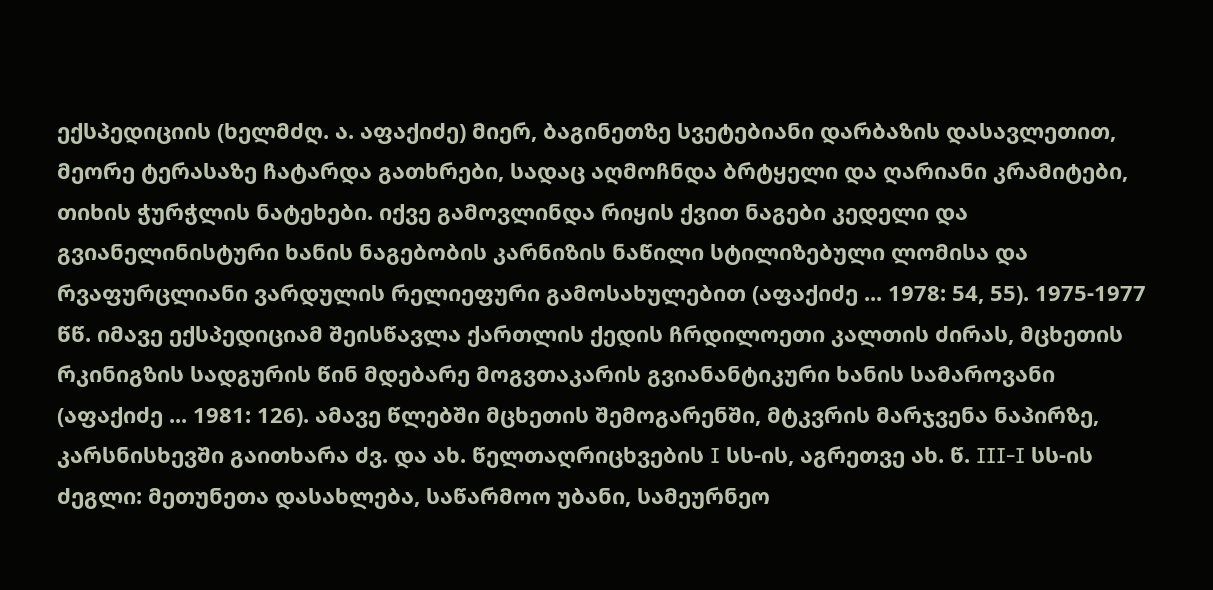ექსპედიციის (ხელმძღ. ა. აფაქიძე) მიერ, ბაგინეთზე სვეტებიანი დარბაზის დასავლეთით, მეორე ტერასაზე ჩატარდა გათხრები, სადაც აღმოჩნდა ბრტყელი და ღარიანი კრამიტები, თიხის ჭურჭლის ნატეხები. იქვე გამოვლინდა რიყის ქვით ნაგები კედელი და გვიანელინისტური ხანის ნაგებობის კარნიზის ნაწილი სტილიზებული ლომისა და რვაფურცლიანი ვარდულის რელიეფური გამოსახულებით (აფაქიძე ... 1978: 54, 55). 1975-1977 წწ. იმავე ექსპედიციამ შეისწავლა ქართლის ქედის ჩრდილოეთი კალთის ძირას, მცხეთის რკინიგზის სადგურის წინ მდებარე მოგვთაკარის გვიანანტიკური ხანის სამაროვანი (აფაქიძე ... 1981: 126). ამავე წლებში მცხეთის შემოგარენში, მტკვრის მარჯვენა ნაპირზე, კარსნისხევში გაითხარა ძვ. და ახ. წელთაღრიცხვების I სს-ის, აგრეთვე ახ. წ. III-I სს-ის ძეგლი: მეთუნეთა დასახლება, საწარმოო უბანი, სამეურნეო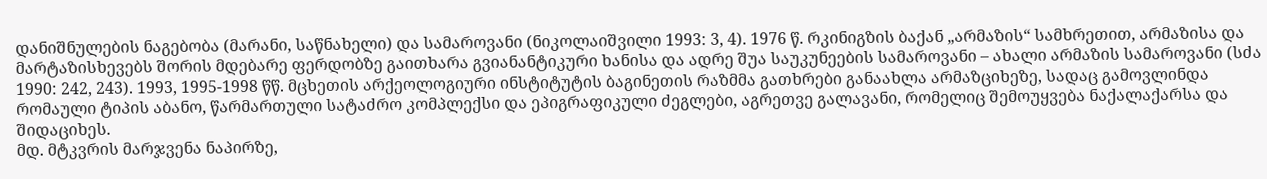დანიშნულების ნაგებობა (მარანი, საწნახელი) და სამაროვანი (ნიკოლაიშვილი 1993: 3, 4). 1976 წ. რკინიგზის ბაქან „არმაზის“ სამხრეთით, არმაზისა და მარტაზისხევებს შორის მდებარე ფერდობზე გაითხარა გვიანანტიკური ხანისა და ადრე შუა საუკუნეების სამაროვანი – ახალი არმაზის სამაროვანი (სძა 1990: 242, 243). 1993, 1995-1998 წწ. მცხეთის არქეოლოგიური ინსტიტუტის ბაგინეთის რაზმმა გათხრები განაახლა არმაზციხეზე, სადაც გამოვლინდა რომაული ტიპის აბანო, წარმართული სატაძრო კომპლექსი და ეპიგრაფიკული ძეგლები, აგრეთვე გალავანი, რომელიც შემოუყვება ნაქალაქარსა და შიდაციხეს.
მდ. მტკვრის მარჯვენა ნაპირზე,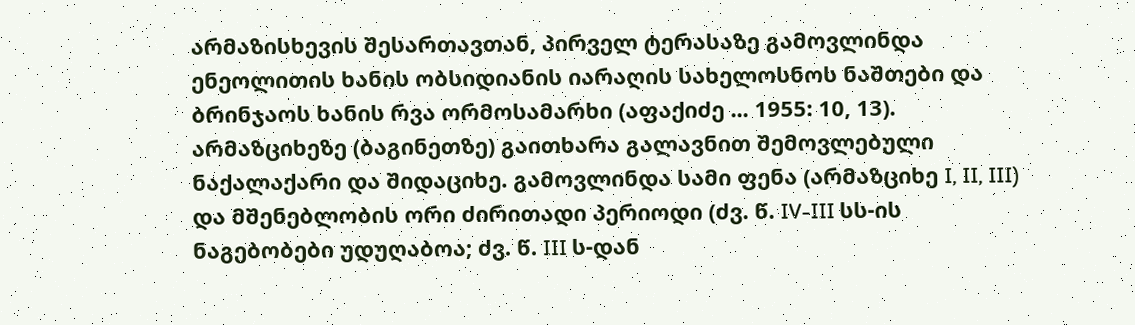არმაზისხევის შესართავთან, პირველ ტერასაზე გამოვლინდა ენეოლითის ხანის ობსიდიანის იარაღის სახელოსნოს ნაშთები და ბრინჯაოს ხანის რვა ორმოსამარხი (აფაქიძე ... 1955: 10, 13).
არმაზციხეზე (ბაგინეთზე) გაითხარა გალავნით შემოვლებული ნაქალაქარი და შიდაციხე. გამოვლინდა სამი ფენა (არმაზციხე I, II, III) და მშენებლობის ორი ძირითადი პერიოდი (ძვ. წ. IV-III სს-ის ნაგებობები უდუღაბოა; ძვ. წ. III ს-დან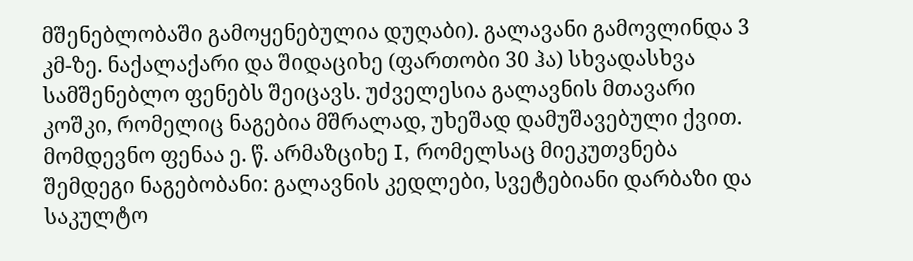მშენებლობაში გამოყენებულია დუღაბი). გალავანი გამოვლინდა 3 კმ-ზე. ნაქალაქარი და შიდაციხე (ფართობი 30 ჰა) სხვადასხვა სამშენებლო ფენებს შეიცავს. უძველესია გალავნის მთავარი კოშკი, რომელიც ნაგებია მშრალად, უხეშად დამუშავებული ქვით. მომდევნო ფენაა ე. წ. არმაზციხე I, რომელსაც მიეკუთვნება შემდეგი ნაგებობანი: გალავნის კედლები, სვეტებიანი დარბაზი და საკულტო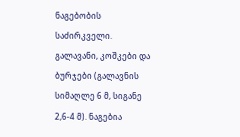ნაგებობის საძირკველი. გალავანი, კოშკები და ბურჯები (გალავნის სიმაღლე 6 მ, სიგანე 2,6-4 მ). ნაგებია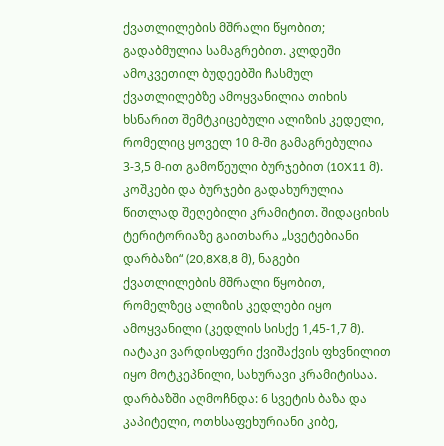ქვათლილების მშრალი წყობით; გადაბმულია სამაგრებით. კლდეში ამოკვეთილ ბუდეებში ჩასმულ ქვათლილებზე ამოყვანილია თიხის ხსნარით შემტკიცებული ალიზის კედელი, რომელიც ყოველ 10 მ-ში გამაგრებულია 3-3,5 მ-ით გამოწეული ბურჯებით (10X11 მ). კოშკები და ბურჯები გადახურულია წითლად შეღებილი კრამიტით. შიდაციხის ტერიტორიაზე გაითხარა „სვეტებიანი დარბაზი“ (20,8X8,8 მ), ნაგები ქვათლილების მშრალი წყობით, რომელზეც ალიზის კედლები იყო ამოყვანილი (კედლის სისქე 1,45-1,7 მ). იატაკი ვარდისფერი ქვიშაქვის ფხვნილით იყო მოტკეპნილი, სახურავი კრამიტისაა. დარბაზში აღმოჩნდა: 6 სვეტის ბაზა და კაპიტელი, ოთხსაფეხურიანი კიბე,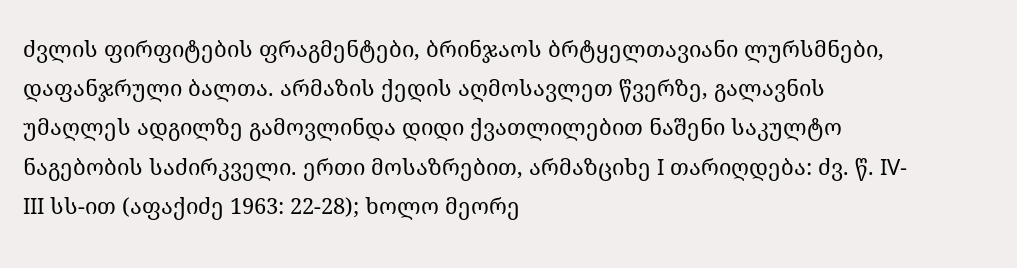ძვლის ფირფიტების ფრაგმენტები, ბრინჯაოს ბრტყელთავიანი ლურსმნები, დაფანჯრული ბალთა. არმაზის ქედის აღმოსავლეთ წვერზე, გალავნის უმაღლეს ადგილზე გამოვლინდა დიდი ქვათლილებით ნაშენი საკულტო ნაგებობის საძირკველი. ერთი მოსაზრებით, არმაზციხე I თარიღდება: ძვ. წ. IV-III სს-ით (აფაქიძე 1963: 22-28); ხოლო მეორე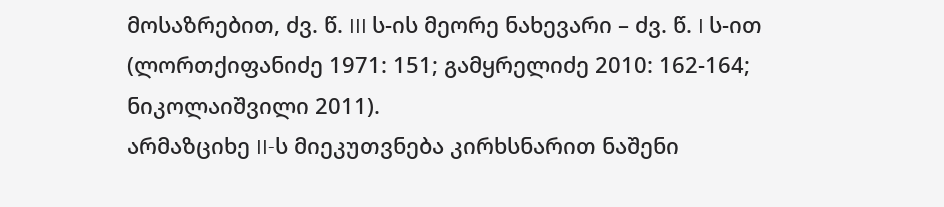მოსაზრებით, ძვ. წ. III ს-ის მეორე ნახევარი – ძვ. წ. I ს-ით (ლორთქიფანიძე 1971: 151; გამყრელიძე 2010: 162-164; ნიკოლაიშვილი 2011).
არმაზციხე II-ს მიეკუთვნება კირხსნარით ნაშენი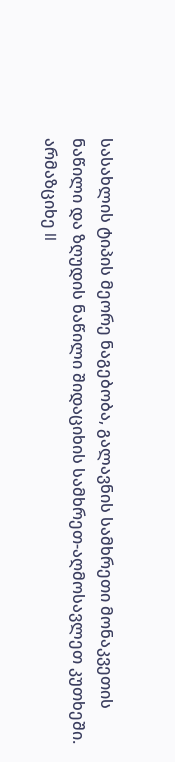სასახლის ტიპის მეორე ნაგებობა, გალავნის სამხრეთი მონაკვეთის ნაწილი და ზღუდის ნაწილი შიდაციხის სამხრეთ-აღმოსავლეთ კუთხეში. არმაზციხე II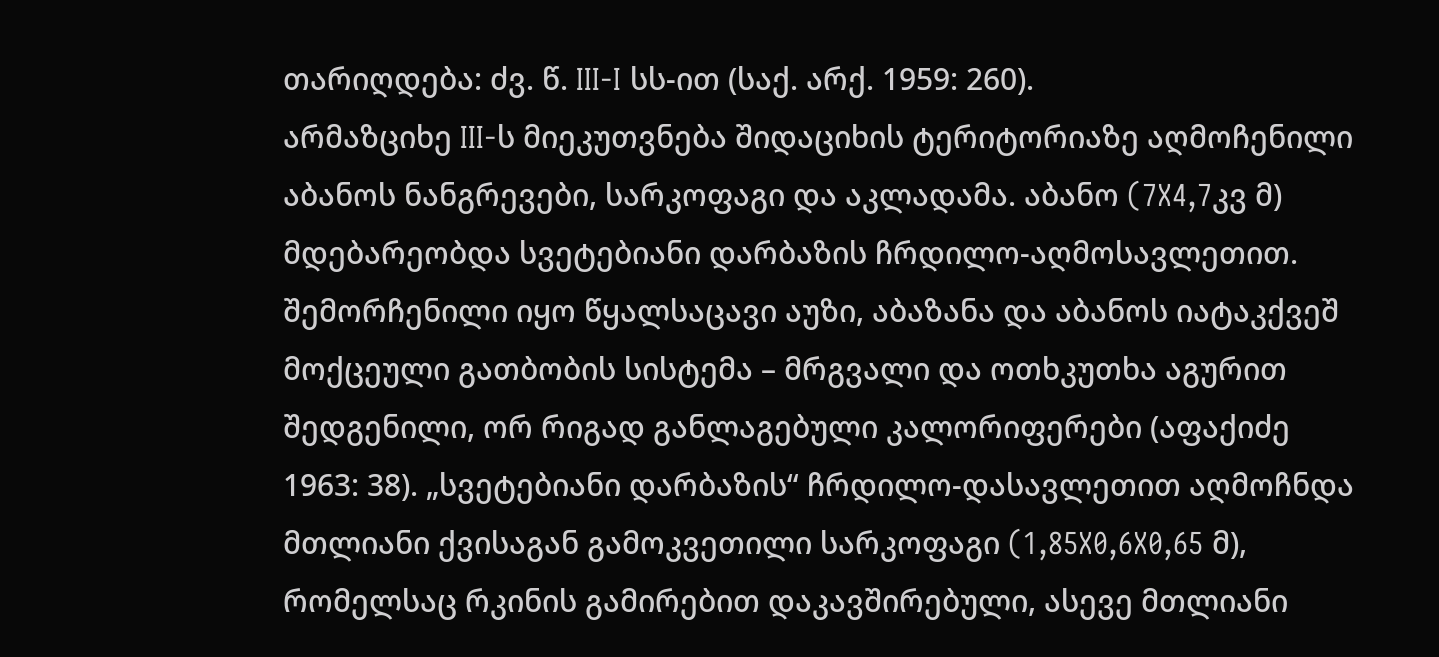თარიღდება: ძვ. წ. III-I სს-ით (საქ. არქ. 1959: 260).
არმაზციხე III-ს მიეკუთვნება შიდაციხის ტერიტორიაზე აღმოჩენილი აბანოს ნანგრევები, სარკოფაგი და აკლადამა. აბანო (7X4,7კვ მ) მდებარეობდა სვეტებიანი დარბაზის ჩრდილო-აღმოსავლეთით. შემორჩენილი იყო წყალსაცავი აუზი, აბაზანა და აბანოს იატაკქვეშ მოქცეული გათბობის სისტემა – მრგვალი და ოთხკუთხა აგურით შედგენილი, ორ რიგად განლაგებული კალორიფერები (აფაქიძე 1963: 38). „სვეტებიანი დარბაზის“ ჩრდილო-დასავლეთით აღმოჩნდა მთლიანი ქვისაგან გამოკვეთილი სარკოფაგი (1,85X0,6X0,65 მ), რომელსაც რკინის გამირებით დაკავშირებული, ასევე მთლიანი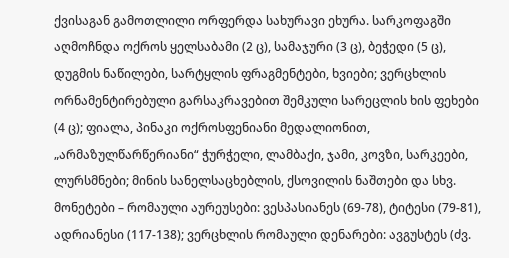ქვისაგან გამოთლილი ორფერდა სახურავი ეხურა. სარკოფაგში აღმოჩნდა ოქროს ყელსაბამი (2 ც), სამაჯური (3 ც), ბეჭედი (5 ც), დუგმის ნაწილები, სარტყლის ფრაგმენტები, ხვიები; ვერცხლის ორნამენტირებული გარსაკრავებით შემკული სარეცლის ხის ფეხები (4 ც); ფიალა, პინაკი ოქროსფენიანი მედალიონით, „არმაზულწარწერიანი“ ჭურჭელი, ლამბაქი, ჯამი, კოვზი, სარკეები, ლურსმნები; მინის სანელსაცხებლის, ქსოვილის ნაშთები და სხვ. მონეტები – რომაული აურეუსები: ვესპასიანეს (69-78), ტიტესი (79-81), ადრიანესი (117-138); ვერცხლის რომაული დენარები: ავგუსტეს (ძვ.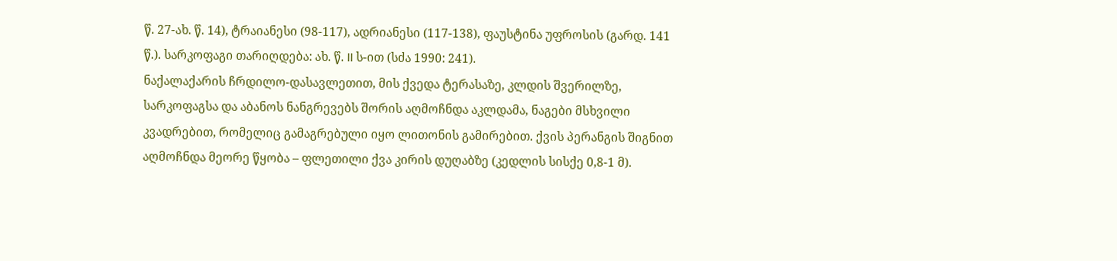წ. 27-ახ. წ. 14), ტრაიანესი (98-117), ადრიანესი (117-138), ფაუსტინა უფროსის (გარდ. 141 წ.). სარკოფაგი თარიღდება: ახ. წ. II ს-ით (სძა 1990: 241).
ნაქალაქარის ჩრდილო-დასავლეთით, მის ქვედა ტერასაზე, კლდის შვერილზე, სარკოფაგსა და აბანოს ნანგრევებს შორის აღმოჩნდა აკლდამა, ნაგები მსხვილი კვადრებით, რომელიც გამაგრებული იყო ლითონის გამირებით. ქვის პერანგის შიგნით აღმოჩნდა მეორე წყობა – ფლეთილი ქვა კირის დუღაბზე (კედლის სისქე 0,8-1 მ).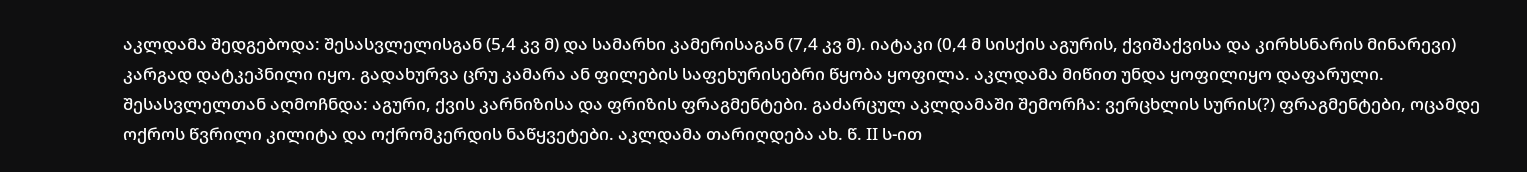აკლდამა შედგებოდა: შესასვლელისგან (5,4 კვ მ) და სამარხი კამერისაგან (7,4 კვ მ). იატაკი (0,4 მ სისქის აგურის, ქვიშაქვისა და კირხსნარის მინარევი) კარგად დატკეპნილი იყო. გადახურვა ცრუ კამარა ან ფილების საფეხურისებრი წყობა ყოფილა. აკლდამა მიწით უნდა ყოფილიყო დაფარული. შესასვლელთან აღმოჩნდა: აგური, ქვის კარნიზისა და ფრიზის ფრაგმენტები. გაძარცულ აკლდამაში შემორჩა: ვერცხლის სურის(?) ფრაგმენტები, ოცამდე ოქროს წვრილი კილიტა და ოქრომკერდის ნაწყვეტები. აკლდამა თარიღდება ახ. წ. II ს-ით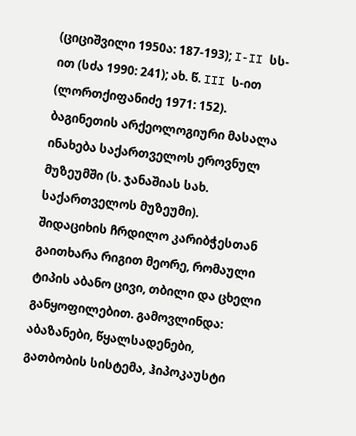(ციციშვილი 1950ა: 187-193); I-II სს-ით (სძა 1990: 241); ახ. წ. III ს-ით (ლორთქიფანიძე 1971: 152). ბაგინეთის არქეოლოგიური მასალა ინახება საქართველოს ეროვნულ მუზეუმში (ს. ჯანაშიას სახ. საქართველოს მუზეუმი).
შიდაციხის ჩრდილო კარიბჭესთან გაითხარა რიგით მეორე, რომაული ტიპის აბანო ცივი, თბილი და ცხელი განყოფილებით. გამოვლინდა: აბაზანები, წყალსადენები, გათბობის სისტემა, ჰიპოკაუსტი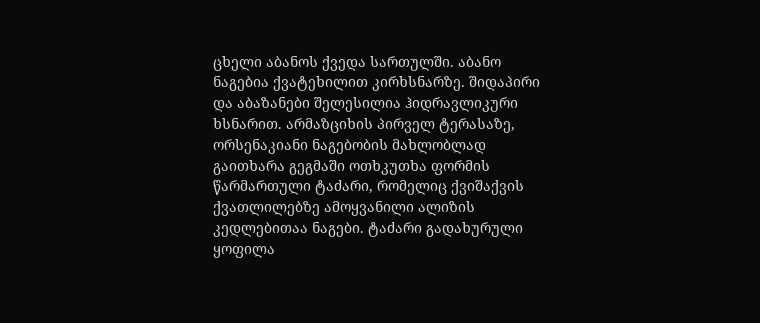ცხელი აბანოს ქვედა სართულში. აბანო ნაგებია ქვატეხილით კირხსნარზე. შიდაპირი და აბაზანები შელესილია ჰიდრავლიკური ხსნარით. არმაზციხის პირველ ტერასაზე, ორსენაკიანი ნაგებობის მახლობლად გაითხარა გეგმაში ოთხკუთხა ფორმის წარმართული ტაძარი, რომელიც ქვიშაქვის ქვათლილებზე ამოყვანილი ალიზის კედლებითაა ნაგები. ტაძარი გადახურული ყოფილა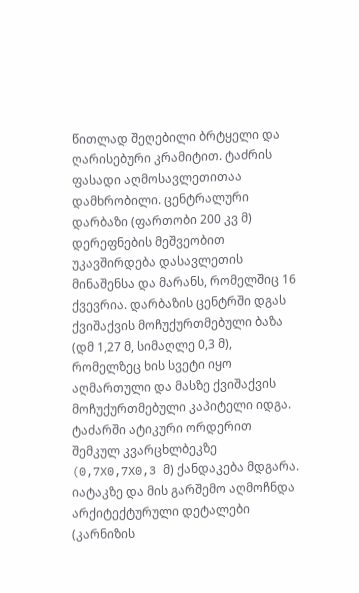წითლად შეღებილი ბრტყელი და ღარისებური კრამიტით. ტაძრის ფასადი აღმოსავლეთითაა დამხრობილი. ცენტრალური დარბაზი (ფართობი 200 კვ მ) დერეფნების მეშვეობით უკავშირდება დასავლეთის მინაშენსა და მარანს, რომელშიც 16 ქვევრია. დარბაზის ცენტრში დგას ქვიშაქვის მოჩუქურთმებული ბაზა (დმ 1,27 მ, სიმაღლე 0,3 მ), რომელზეც ხის სვეტი იყო აღმართული და მასზე ქვიშაქვის მოჩუქურთმებული კაპიტელი იდგა. ტაძარში ატიკური ორდერით შემკულ კვარცხლბეკზე (0,7X0,7X0,3 მ) ქანდაკება მდგარა. იატაკზე და მის გარშემო აღმოჩნდა არქიტექტურული დეტალები (კარნიზის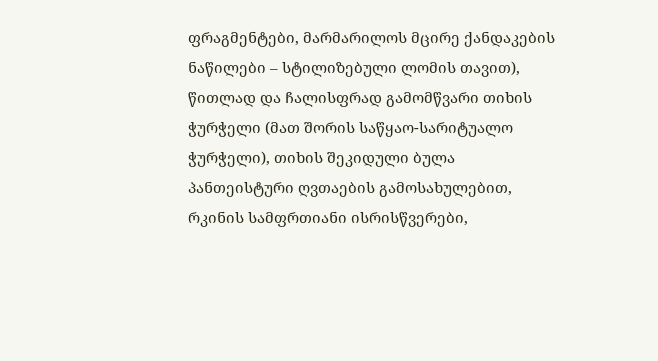ფრაგმენტები, მარმარილოს მცირე ქანდაკების ნაწილები – სტილიზებული ლომის თავით), წითლად და ჩალისფრად გამომწვარი თიხის ჭურჭელი (მათ შორის საწყაო-სარიტუალო ჭურჭელი), თიხის შეკიდული ბულა პანთეისტური ღვთაების გამოსახულებით, რკინის სამფრთიანი ისრისწვერები,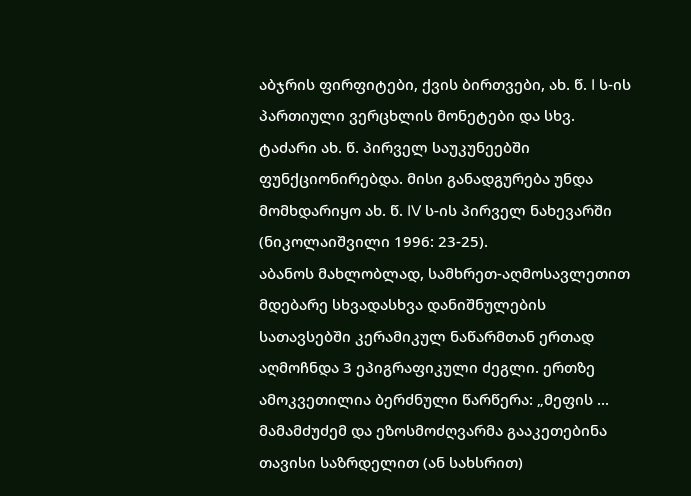აბჯრის ფირფიტები, ქვის ბირთვები, ახ. წ. I ს-ის პართიული ვერცხლის მონეტები და სხვ. ტაძარი ახ. წ. პირველ საუკუნეებში ფუნქციონირებდა. მისი განადგურება უნდა მომხდარიყო ახ. წ. IV ს-ის პირველ ნახევარში (ნიკოლაიშვილი 1996: 23-25).
აბანოს მახლობლად, სამხრეთ-აღმოსავლეთით მდებარე სხვადასხვა დანიშნულების სათავსებში კერამიკულ ნაწარმთან ერთად აღმოჩნდა 3 ეპიგრაფიკული ძეგლი. ერთზე ამოკვეთილია ბერძნული წარწერა: „მეფის ... მამამძუძემ და ეზოსმოძღვარმა გააკეთებინა თავისი საზრდელით (ან სახსრით)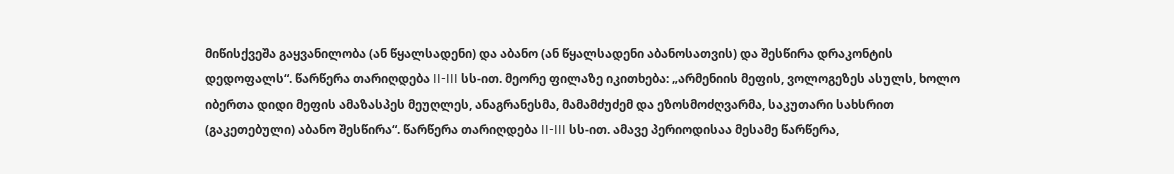მიწისქვეშა გაყვანილობა (ან წყალსადენი) და აბანო (ან წყალსადენი აბანოსათვის) და შესწირა დრაკონტის დედოფალს“. წარწერა თარიღდება II-III სს-ით. მეორე ფილაზე იკითხება: „არმენიის მეფის, ვოლოგეზეს ასულს, ხოლო იბერთა დიდი მეფის ამაზასპეს მეუღლეს, ანაგრანესმა, მამამძუძემ და ეზოსმოძღვარმა, საკუთარი სახსრით (გაკეთებული) აბანო შესწირა“. წარწერა თარიღდება II-III სს-ით. ამავე პერიოდისაა მესამე წარწერა,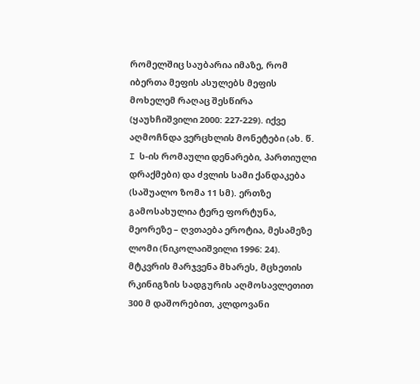რომელშიც საუბარია იმაზე, რომ იბერთა მეფის ასულებს მეფის მოხელემ რაღაც შესწირა (ყაუხჩიშვილი 2000: 227-229). იქვე აღმოჩნდა ვერცხლის მონეტები (ახ. წ. I ს-ის რომაული დენარები, პართიული დრაქმები) და ძვლის სამი ქანდაკება (საშუალო ზომა 11 სმ). ერთზე გამოსახულია ტერე ფორტუნა, მეორეზე – ღვთაება ეროტია, მესამეზე ლომი (ნიკოლაიშვილი 1996: 24).
მტკვრის მარჯვენა მხარეს, მცხეთის რკინიგზის სადგურის აღმოსავლეთით 300 მ დაშორებით, კლდოვანი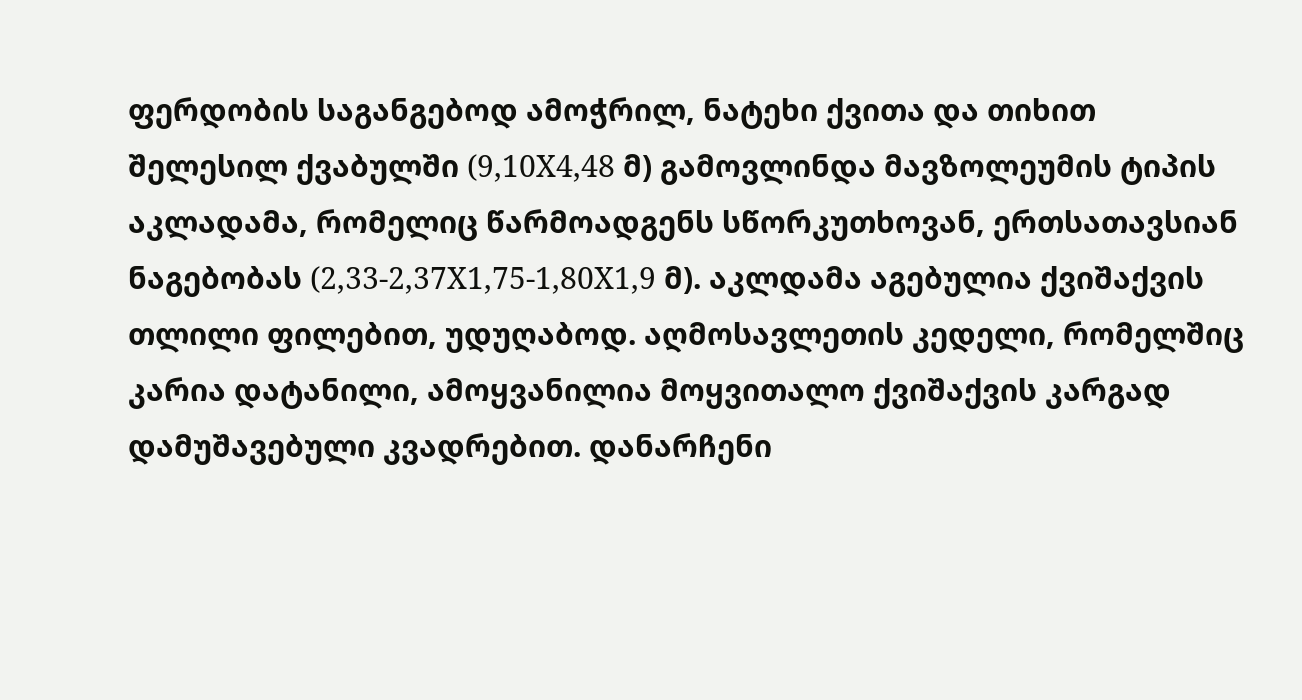ფერდობის საგანგებოდ ამოჭრილ, ნატეხი ქვითა და თიხით შელესილ ქვაბულში (9,10X4,48 მ) გამოვლინდა მავზოლეუმის ტიპის აკლადამა, რომელიც წარმოადგენს სწორკუთხოვან, ერთსათავსიან ნაგებობას (2,33-2,37X1,75-1,80X1,9 მ). აკლდამა აგებულია ქვიშაქვის თლილი ფილებით, უდუღაბოდ. აღმოსავლეთის კედელი, რომელშიც კარია დატანილი, ამოყვანილია მოყვითალო ქვიშაქვის კარგად დამუშავებული კვადრებით. დანარჩენი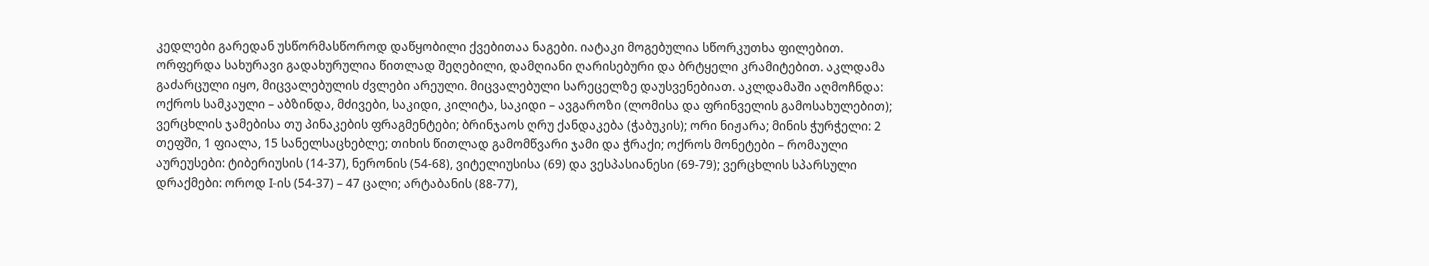კედლები გარედან უსწორმასწოროდ დაწყობილი ქვებითაა ნაგები. იატაკი მოგებულია სწორკუთხა ფილებით. ორფერდა სახურავი გადახურულია წითლად შეღებილი, დამღიანი ღარისებური და ბრტყელი კრამიტებით. აკლდამა გაძარცული იყო, მიცვალებულის ძვლები არეული. მიცვალებული სარეცელზე დაუსვენებიათ. აკლდამაში აღმოჩნდა: ოქროს სამკაული – აბზინდა, მძივები, საკიდი, კილიტა, საკიდი – ავგაროზი (ლომისა და ფრინველის გამოსახულებით); ვერცხლის ჯამებისა თუ პინაკების ფრაგმენტები; ბრინჯაოს ღრუ ქანდაკება (ჭაბუკის); ორი ნიჟარა; მინის ჭურჭელი: 2 თეფში, 1 ფიალა, 15 სანელსაცხებლე; თიხის წითლად გამომწვარი ჯამი და ჭრაქი; ოქროს მონეტები – რომაული აურეუსები: ტიბერიუსის (14-37), ნერონის (54-68), ვიტელიუსისა (69) და ვესპასიანესი (69-79); ვერცხლის სპარსული დრაქმები: ოროდ I-ის (54-37) – 47 ცალი; არტაბანის (88-77),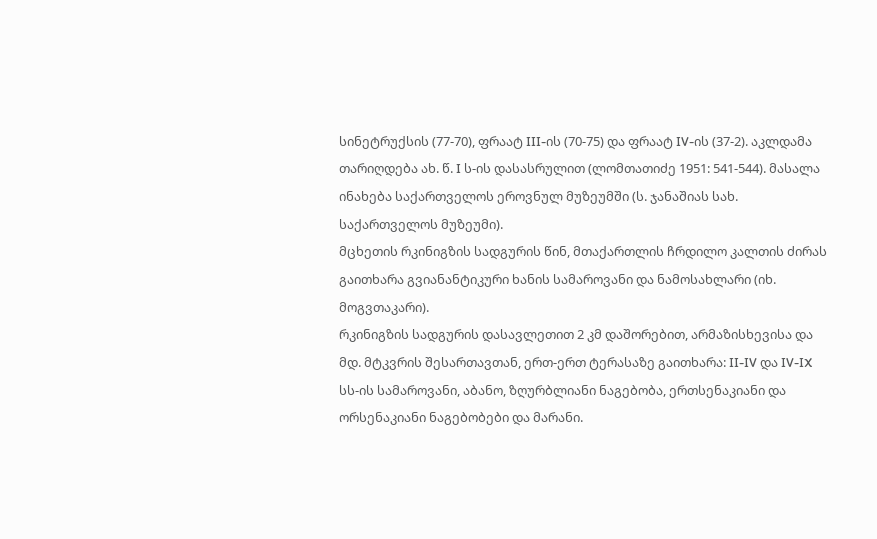სინეტრუქსის (77-70), ფრაატ III-ის (70-75) და ფრაატ IV-ის (37-2). აკლდამა თარიღდება ახ. წ. I ს-ის დასასრულით (ლომთათიძე 1951: 541-544). მასალა ინახება საქართველოს ეროვნულ მუზეუმში (ს. ჯანაშიას სახ. საქართველოს მუზეუმი).
მცხეთის რკინიგზის სადგურის წინ, მთაქართლის ჩრდილო კალთის ძირას გაითხარა გვიანანტიკური ხანის სამაროვანი და ნამოსახლარი (იხ.
მოგვთაკარი).
რკინიგზის სადგურის დასავლეთით 2 კმ დაშორებით, არმაზისხევისა და მდ. მტკვრის შესართავთან, ერთ-ერთ ტერასაზე გაითხარა: II-IV და IV-IX სს-ის სამაროვანი, აბანო, ზღურბლიანი ნაგებობა, ერთსენაკიანი და ორსენაკიანი ნაგებობები და მარანი.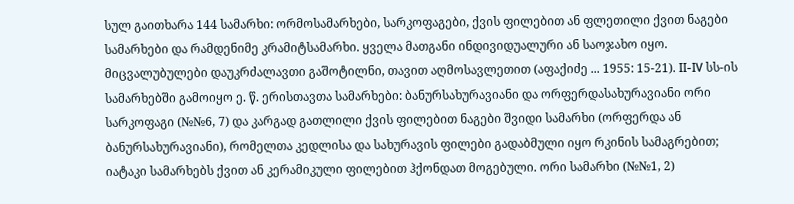სულ გაითხარა 144 სამარხი: ორმოსამარხები, სარკოფაგები, ქვის ფილებით ან ფლეთილი ქვით ნაგები სამარხები და რამდენიმე კრამიტსამარხი. ყველა მათგანი ინდივიდუალური ან საოჯახო იყო. მიცვალუბულები დაუკრძალავთი გაშოტილნი, თავით აღმოსავლეთით (აფაქიძე ... 1955: 15-21). II-IV სს-ის სამარხებში გამოიყო ე. წ. ერისთავთა სამარხები: ბანურსახურავიანი და ორფერდასახურავიანი ორი სარკოფაგი (№№6, 7) და კარგად გათლილი ქვის ფილებით ნაგები შვიდი სამარხი (ორფერდა ან ბანურსახურავიანი), რომელთა კედლისა და სახურავის ფილები გადაბმული იყო რკინის სამაგრებით; იატაკი სამარხებს ქვით ან კერამიკული ფილებით ჰქონდათ მოგებული. ორი სამარხი (№№1, 2)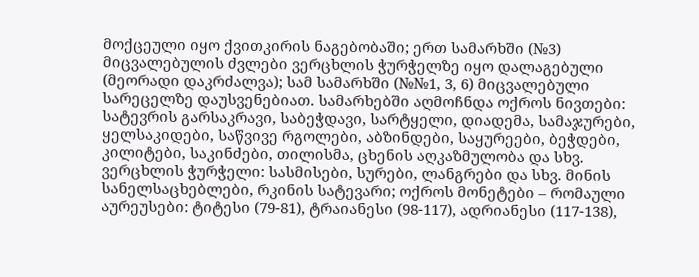მოქცეული იყო ქვითკირის ნაგებობაში; ერთ სამარხში (№3) მიცვალებულის ძვლები ვერცხლის ჭურჭელზე იყო დალაგებული (მეორადი დაკრძალვა); სამ სამარხში (№№1, 3, 6) მიცვალებული სარეცელზე დაუსვენებიათ. სამარხებში აღმოჩნდა ოქროს ნივთები: სატევრის გარსაკრავი, საბეჭდავი, სარტყელი, დიადემა, სამაჯურები, ყელსაკიდები, საწვივე რგოლები, აბზინდები, საყურეები, ბეჭდები, კილიტები, საკინძები, თილისმა, ცხენის აღკაზმულობა და სხვ. ვერცხლის ჭურჭელი: სასმისები, სურები, ლანგრები და სხვ. მინის სანელსაცხებლები, რკინის სატევარი; ოქროს მონეტები – რომაული აურეუსები: ტიტესი (79-81), ტრაიანესი (98-117), ადრიანესი (117-138),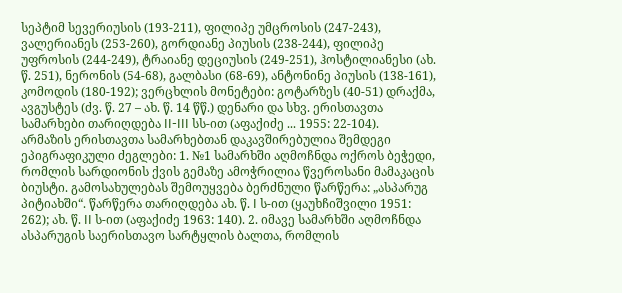სეპტიმ სევერიუსის (193-211), ფილიპე უმცროსის (247-243), ვალერიანეს (253-260), გორდიანე პიუსის (238-244), ფილიპე უფროსის (244-249), ტრაიანე დეციუსის (249-251), ჰოსტილიანესი (ახ. წ. 251), ნერონის (54-68), გალბასი (68-69), ანტონინე პიუსის (138-161), კომოდის (180-192); ვერცხლის მონეტები: გოტარზეს (40-51) დრაქმა, ავგუსტეს (ძვ. წ. 27 – ახ. წ. 14 წწ.) დენარი და სხვ. ერისთავთა სამარხები თარიღდება II-III სს-ით (აფაქიძე ... 1955: 22-104).
არმაზის ერისთავთა სამარხებთან დაკავშირებულია შემდეგი ეპიგრაფიკული ძეგლები: 1. №1 სამარხში აღმოჩნდა ოქროს ბეჭედი, რომლის სარდიონის ქვის გემაზე ამოჭრილია წვეროსანი მამაკაცის ბიუსტი. გამოსახულებას შემოუყვება ბერძნული წარწერა: „ასპარუგ პიტიახში“. წარწერა თარიღდება ახ. წ. I ს-ით (ყაუხჩიშვილი 1951: 262); ახ. წ. II ს-ით (აფაქიძე 1963: 140). 2. იმავე სამარხში აღმოჩნდა ასპარუგის საერისთავო სარტყლის ბალთა, რომლის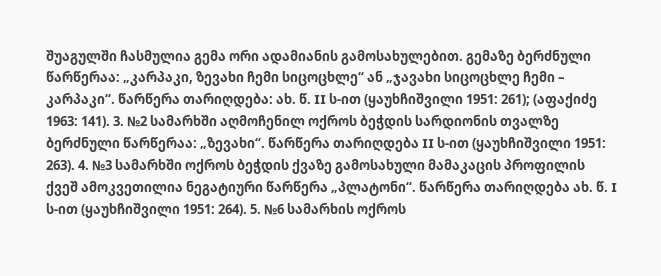შუაგულში ჩასმულია გემა ორი ადამიანის გამოსახულებით. გემაზე ბერძნული წარწერაა: „კარპაკი, ზევახი ჩემი სიცოცხლე“ ან „ჯავახი სიცოცხლე ჩემი – კარპაკი“. წარწერა თარიღდება: ახ. წ. II ს-ით (ყაუხჩიშვილი 1951: 261); (აფაქიძე 1963: 141). 3. №2 სამარხში აღმოჩენილ ოქროს ბეჭდის სარდიონის თვალზე ბერძნული წარწერაა: „ზევახი“. წარწერა თარიღდება II ს-ით (ყაუხჩიშვილი 1951: 263). 4. №3 სამარხში ოქროს ბეჭდის ქვაზე გამოსახული მამაკაცის პროფილის ქვეშ ამოკვეთილია ნეგატიური წარწერა „პლატონი“. წარწერა თარიღდება ახ. წ. I ს-ით (ყაუხჩიშვილი 1951: 264). 5. №6 სამარხის ოქროს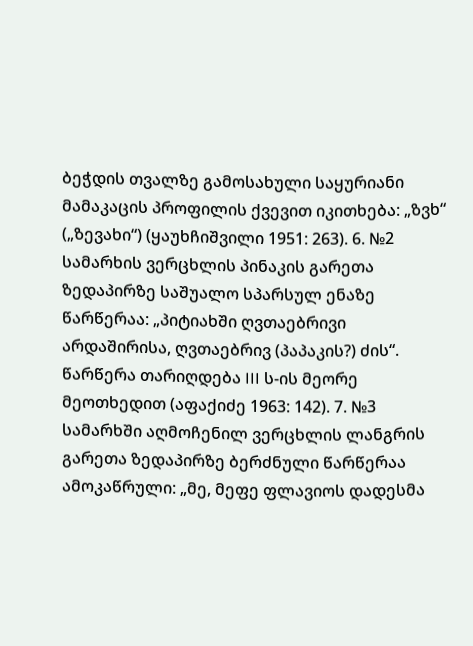ბეჭდის თვალზე გამოსახული საყურიანი მამაკაცის პროფილის ქვევით იკითხება: „ზვხ“ („ზევახი“) (ყაუხჩიშვილი 1951: 263). 6. №2 სამარხის ვერცხლის პინაკის გარეთა ზედაპირზე საშუალო სპარსულ ენაზე წარწერაა: „პიტიახში ღვთაებრივი არდაშირისა, ღვთაებრივ (პაპაკის?) ძის“. წარწერა თარიღდება III ს-ის მეორე მეოთხედით (აფაქიძე 1963: 142). 7. №3 სამარხში აღმოჩენილ ვერცხლის ლანგრის გარეთა ზედაპირზე ბერძნული წარწერაა ამოკაწრული: „მე, მეფე ფლავიოს დადესმა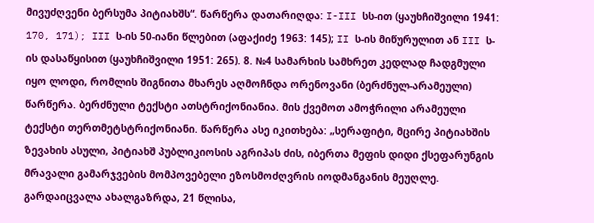მივუძღვენი ბერსუმა პიტიახშს“. წარწერა დათარიღდა: I-III სს-ით (ყაუხჩიშვილი 1941: 170, 171); III ს-ის 50-იანი წლებით (აფაქიძე 1963: 145); II ს-ის მიწურულით ან III ს-ის დასაწყისით (ყაუხჩიშვილი 1951: 265). 8. №4 სამარხის სამხრეთ კედლად ჩადგმული იყო ლოდი, რომლის შიგნითა მხარეს აღმოჩნდა ორენოვანი (ბერძნულ-არამეული) წარწერა. ბერძნული ტექსტი ათსტრიქონიანია. მის ქვემოთ ამოჭრილი არამეული ტექსტი თერთმეტსტრიქონიანი. წარწერა ასე იკითხება: „სერაფიტი, მცირე პიტიახშის ზევახის ასული, პიტიახშ პუბლიკიოსის აგრიპას ძის, იბერთა მეფის დიდი ქსეფარუნგის მრავალი გამარჯვების მომპოვებელი ეზოსმოძღვრის იოდმანგანის მეუღლე. გარდაიცვალა ახალგაზრდა, 21 წლისა,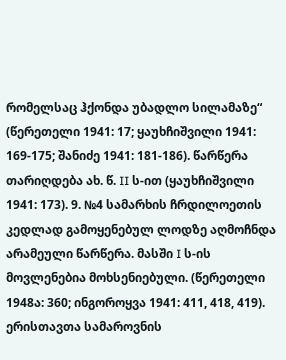რომელსაც ჰქონდა უბადლო სილამაზე“ (წერეთელი 1941: 17; ყაუხჩიშვილი 1941: 169-175; შანიძე 1941: 181-186). წარწერა თარიღდება ახ. წ. II ს-ით (ყაუხჩიშვილი 1941: 173). 9. №4 სამარხის ჩრდილოეთის კედლად გამოყენებულ ლოდზე აღმოჩნდა არამეული წარწერა. მასში I ს-ის მოვლენებია მოხსენიებული. (წერეთელი 1948ა: 360; ინგოროყვა 1941: 411, 418, 419).
ერისთავთა სამაროვნის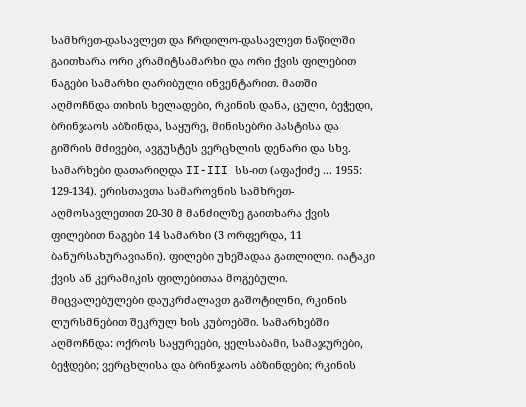სამხრეთ-დასავლეთ და ჩრდილო-დასავლეთ ნაწილში გაითხარა ორი კრამიტსამარხი და ორი ქვის ფილებით ნაგები სამარხი ღარიბული ინვენტარით. მათში აღმოჩნდა თიხის ხელადები, რკინის დანა, ცული, ბეჭედი, ბრინჯაოს აბზინდა, საყურე, მინისებრი პასტისა და გიშრის მძივები, ავგუსტეს ვერცხლის დენარი და სხვ. სამარხები დათარიღდა II-III სს-ით (აფაქიძე ... 1955: 129-134). ერისთავთა სამაროვნის სამხრეთ-აღმოსავლეთით 20-30 მ მანძილზე გაითხარა ქვის ფილებით ნაგები 14 სამარხი (3 ორფერდა, 11 ბანურსახურავიანი). ფილები უხეშადაა გათლილი. იატაკი ქვის ან კერამიკის ფილებითაა მოგებული. მიცვალებულები დაუკრძალავთ გაშოტილნი, რკინის ლურსმნებით შეკრულ ხის კუბოებში. სამარხებში აღმოჩნდა: ოქროს საყურეები, ყელსაბამი, სამაჯურები, ბეჭდები; ვერცხლისა და ბრინჯაოს აბზინდები; რკინის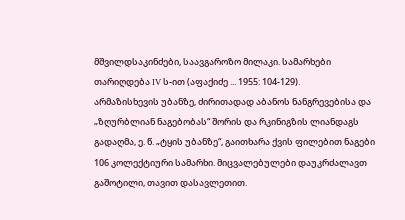მშვილდსაკინძები, საავგაროზო მილაკი. სამარხები თარიღდება IV ს-ით (აფაქიძე ... 1955: 104-129).
არმაზისხევის უბანზე, ძირითადად აბანოს ნანგრევებისა და „ზღურბლიან ნაგებობას“ შორის და რკინიგზის ლიანდაგს გადაღმა, ე. წ. „ტყის უბანზე“, გაითხარა ქვის ფილებით ნაგები 106 კოლექტიური სამარხი. მიცვალებულები დაუკრძალავთ გაშოტილი, თავით დასავლეთით.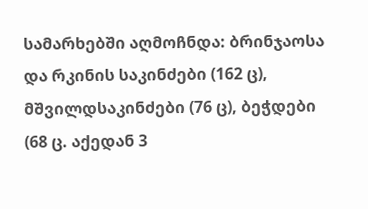სამარხებში აღმოჩნდა: ბრინჯაოსა და რკინის საკინძები (162 ც), მშვილდსაკინძები (76 ც), ბეჭდები (68 ც. აქედან 3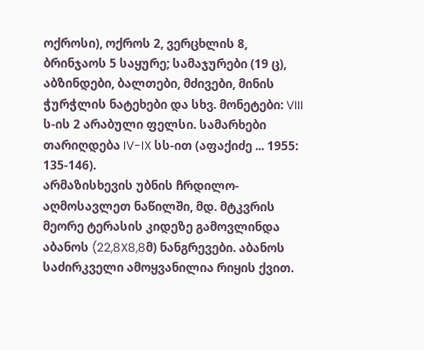ოქროსი), ოქროს 2, ვერცხლის 8, ბრინჯაოს 5 საყურე; სამაჯურები (19 ც), აბზინდები, ბალთები, მძივები, მინის ჭურჭლის ნატეხები და სხვ. მონეტები: VIII ს-ის 2 არაბული ფელსი. სამარხები თარიღდება IV-IX სს-ით (აფაქიძე ... 1955: 135-146).
არმაზისხევის უბნის ჩრდილო-აღმოსავლეთ ნაწილში, მდ. მტკვრის მეორე ტერასის კიდეზე გამოვლინდა აბანოს (22,8X8,8მ) ნანგრევები. აბანოს საძირკველი ამოყვანილია რიყის ქვით.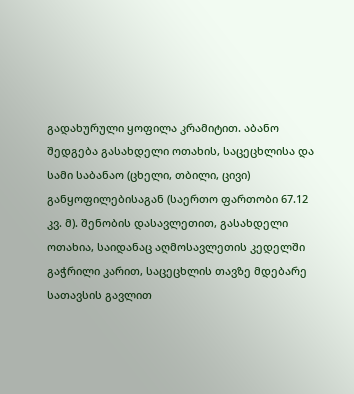გადახურული ყოფილა კრამიტით. აბანო შედგება გასახდელი ოთახის, საცეცხლისა და სამი საბანაო (ცხელი, თბილი, ცივი) განყოფილებისაგან (საერთო ფართობი 67.12 კვ. მ). შენობის დასავლეთით, გასახდელი ოთახია, საიდანაც აღმოსავლეთის კედელში გაჭრილი კარით, საცეცხლის თავზე მდებარე სათავსის გავლით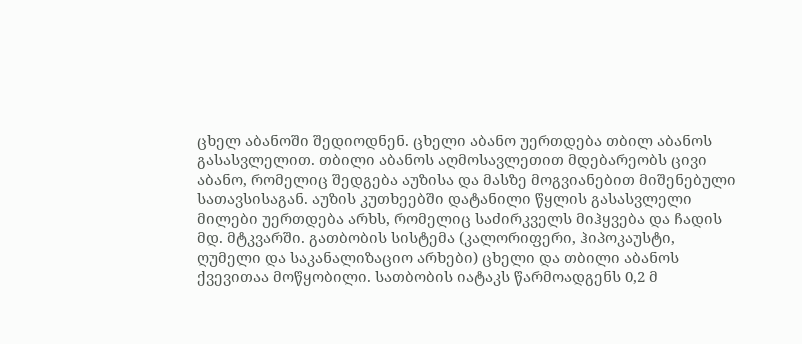ცხელ აბანოში შედიოდნენ. ცხელი აბანო უერთდება თბილ აბანოს გასასვლელით. თბილი აბანოს აღმოსავლეთით მდებარეობს ცივი აბანო, რომელიც შედგება აუზისა და მასზე მოგვიანებით მიშენებული სათავსისაგან. აუზის კუთხეებში დატანილი წყლის გასასვლელი მილები უერთდება არხს, რომელიც საძირკველს მიჰყვება და ჩადის მდ. მტკვარში. გათბობის სისტემა (კალორიფერი, ჰიპოკაუსტი, ღუმელი და საკანალიზაციო არხები) ცხელი და თბილი აბანოს ქვევითაა მოწყობილი. სათბობის იატაკს წარმოადგენს 0,2 მ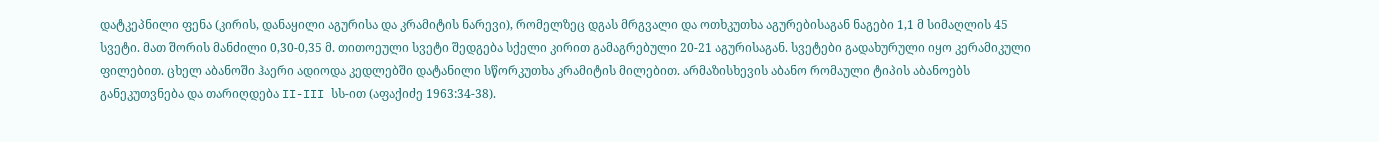დატკეპნილი ფენა (კირის, დანაყილი აგურისა და კრამიტის ნარევი), რომელზეც დგას მრგვალი და ოთხკუთხა აგურებისაგან ნაგები 1,1 მ სიმაღლის 45 სვეტი. მათ შორის მანძილი 0,30-0,35 მ. თითოეული სვეტი შედგება სქელი კირით გამაგრებული 20-21 აგურისაგან. სვეტები გადახურული იყო კერამიკული ფილებით. ცხელ აბანოში ჰაერი ადიოდა კედლებში დატანილი სწორკუთხა კრამიტის მილებით. არმაზისხევის აბანო რომაული ტიპის აბანოებს განეკუთვნება და თარიღდება II-III სს-ით (აფაქიძე 1963:34-38).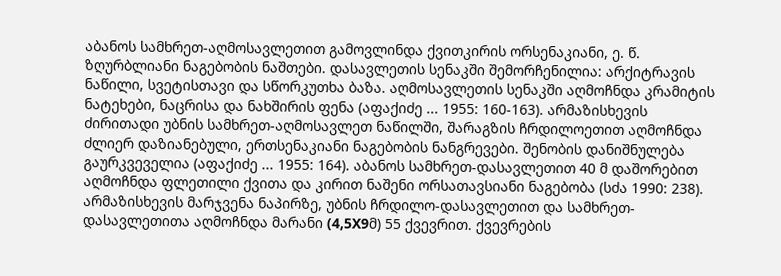აბანოს სამხრეთ-აღმოსავლეთით გამოვლინდა ქვითკირის ორსენაკიანი, ე. წ. ზღურბლიანი ნაგებობის ნაშთები. დასავლეთის სენაკში შემორჩენილია: არქიტრავის ნაწილი, სვეტისთავი და სწორკუთხა ბაზა. აღმოსავლეთის სენაკში აღმოჩნდა კრამიტის ნატეხები, ნაცრისა და ნახშირის ფენა (აფაქიძე ... 1955: 160-163). არმაზისხევის ძირითადი უბნის სამხრეთ-აღმოსავლეთ ნაწილში, შარაგზის ჩრდილოეთით აღმოჩნდა ძლიერ დაზიანებული, ერთსენაკიანი ნაგებობის ნანგრევები. შენობის დანიშნულება გაურკვეველია (აფაქიძე ... 1955: 164). აბანოს სამხრეთ-დასავლეთით 40 მ დაშორებით აღმოჩნდა ფლეთილი ქვითა და კირით ნაშენი ორსათავსიანი ნაგებობა (სძა 1990: 238). არმაზისხევის მარჯვენა ნაპირზე, უბნის ჩრდილო-დასავლეთით და სამხრეთ-დასავლეთითა აღმოჩნდა მარანი (4,5X9მ) 55 ქვევრით. ქვევრების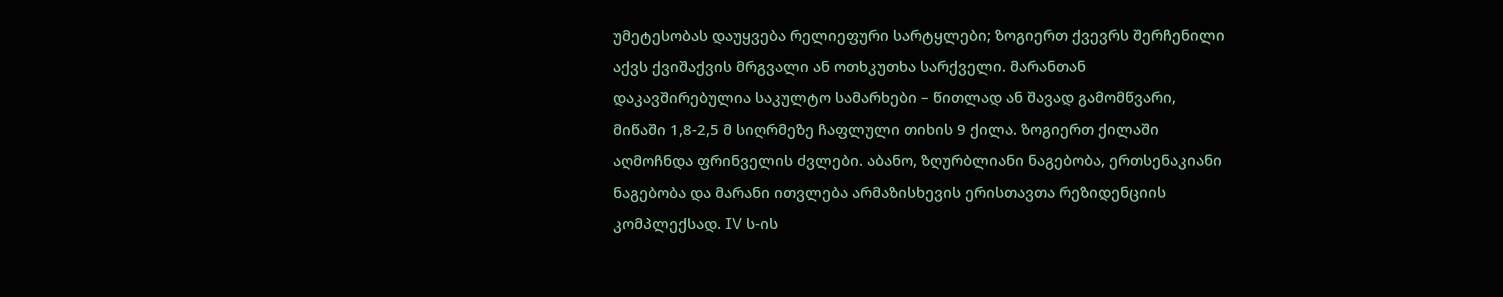უმეტესობას დაუყვება რელიეფური სარტყლები; ზოგიერთ ქვევრს შერჩენილი აქვს ქვიშაქვის მრგვალი ან ოთხკუთხა სარქველი. მარანთან დაკავშირებულია საკულტო სამარხები – წითლად ან შავად გამომწვარი, მიწაში 1,8-2,5 მ სიღრმეზე ჩაფლული თიხის 9 ქილა. ზოგიერთ ქილაში აღმოჩნდა ფრინველის ძვლები. აბანო, ზღურბლიანი ნაგებობა, ერთსენაკიანი ნაგებობა და მარანი ითვლება არმაზისხევის ერისთავთა რეზიდენციის კომპლექსად. IV ს-ის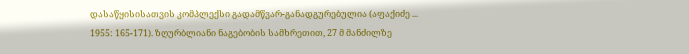დასაწყისისათვის კომპლექსი გადამწვარ-განადგურებულია (აფაქიძე ... 1955: 165-171). ზღურბლიანი ნაგებობის სამხრეთით, 27 მ მანძილზე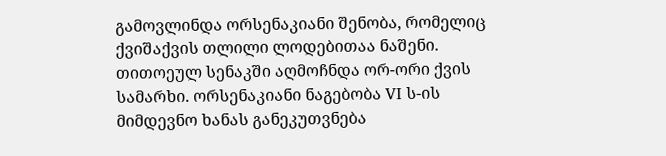გამოვლინდა ორსენაკიანი შენობა, რომელიც ქვიშაქვის თლილი ლოდებითაა ნაშენი. თითოეულ სენაკში აღმოჩნდა ორ-ორი ქვის სამარხი. ორსენაკიანი ნაგებობა VI ს-ის მიმდევნო ხანას განეკუთვნება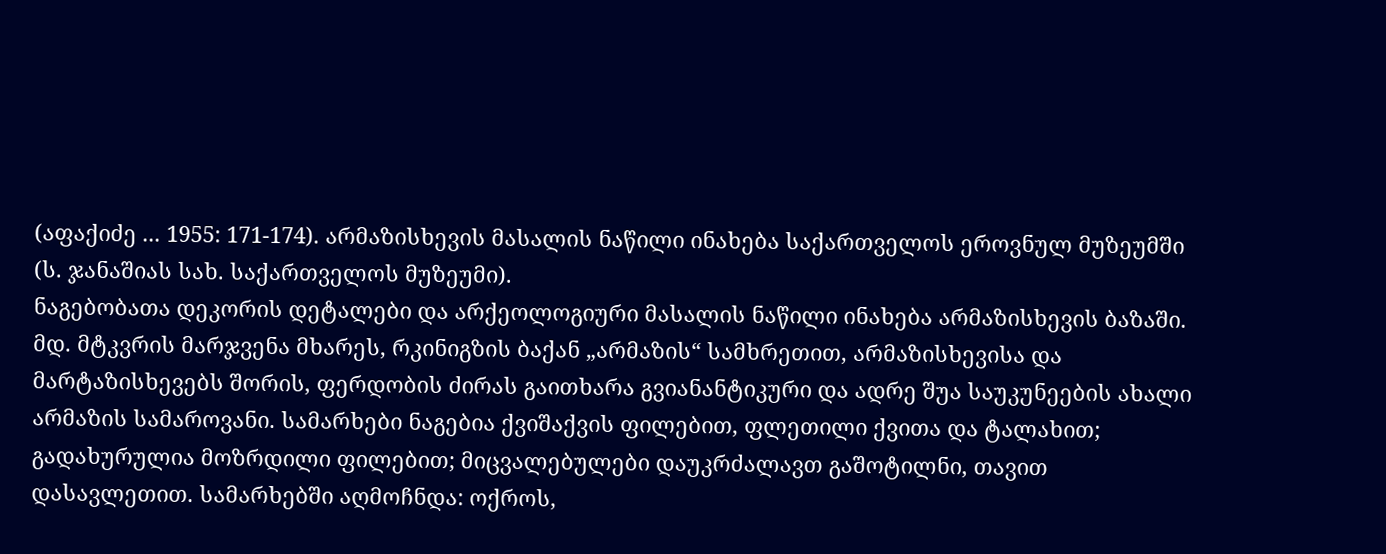(აფაქიძე ... 1955: 171-174). არმაზისხევის მასალის ნაწილი ინახება საქართველოს ეროვნულ მუზეუმში (ს. ჯანაშიას სახ. საქართველოს მუზეუმი).
ნაგებობათა დეკორის დეტალები და არქეოლოგიური მასალის ნაწილი ინახება არმაზისხევის ბაზაში.
მდ. მტკვრის მარჯვენა მხარეს, რკინიგზის ბაქან „არმაზის“ სამხრეთით, არმაზისხევისა და მარტაზისხევებს შორის, ფერდობის ძირას გაითხარა გვიანანტიკური და ადრე შუა საუკუნეების ახალი არმაზის სამაროვანი. სამარხები ნაგებია ქვიშაქვის ფილებით, ფლეთილი ქვითა და ტალახით; გადახურულია მოზრდილი ფილებით; მიცვალებულები დაუკრძალავთ გაშოტილნი, თავით დასავლეთით. სამარხებში აღმოჩნდა: ოქროს,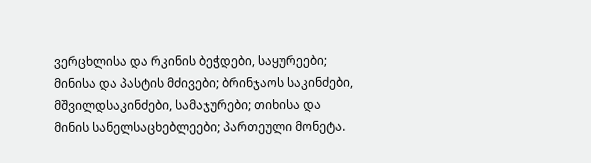ვერცხლისა და რკინის ბეჭდები, საყურეები; მინისა და პასტის მძივები; ბრინჯაოს საკინძები, მშვილდსაკინძები, სამაჯურები; თიხისა და მინის სანელსაცხებლეები; პართეული მონეტა.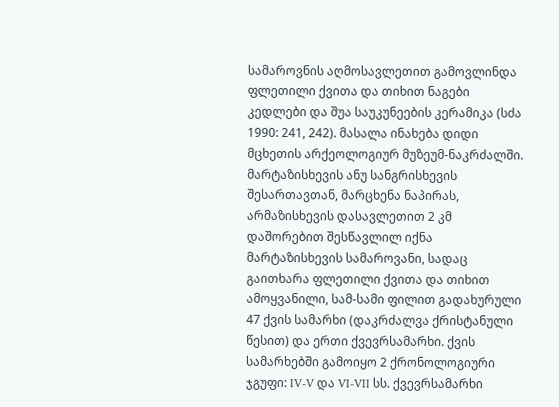სამაროვნის აღმოსავლეთით გამოვლინდა ფლეთილი ქვითა და თიხით ნაგები კედლები და შუა საუკუნეების კერამიკა (სძა 1990: 241, 242). მასალა ინახება დიდი მცხეთის არქეოლოგიურ მუზეუმ-ნაკრძალში.
მარტაზისხევის ანუ სანგრისხევის შესართავთან, მარცხენა ნაპირას, არმაზისხევის დასავლეთით 2 კმ დაშორებით შესწავლილ იქნა მარტაზისხევის სამაროვანი, სადაც გაითხარა ფლეთილი ქვითა და თიხით ამოყვანილი, სამ-სამი ფილით გადახურული 47 ქვის სამარხი (დაკრძალვა ქრისტანული წესით) და ერთი ქვევრსამარხი. ქვის სამარხებში გამოიყო 2 ქრონოლოგიური ჯგუფი: IV-V და VI-VII სს. ქვევრსამარხი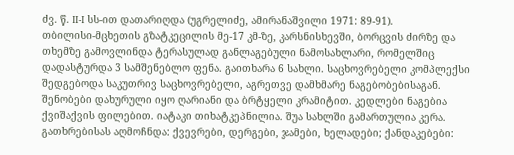ძვ. წ. II-I სს-ით დათარიღდა (უგრელიძე, ამირანაშვილი 1971: 89-91).
თბილისი-მცხეთის გზატკეცილის მე-17 კმ-ზე, კარსნისხევში, ბორცვის ძირზე და თხემზე გამოვლინდა ტერასულად განლაგებული ნამოსახლარი, რომელშიც დადასტურდა 3 სამშენებლო ფენა. გაითხარა 6 სახლი. საცხოვრებელი კომპლექსი შედგებოდა საკუთრივ საცხოვრებელი, აგრეთვე დამხმარე ნაგებობებისაგან. შენობები დახურული იყო ღარიანი და ბრტყელი კრამიტით. კედლები ნაგებია ქვიშაქვის ფილებით. იატაკი თიხატკეპნილია. შუა სახლში გამართულია კერა. გათხრებისას აღმოჩნდა: ქვევრები, დერგები, ჯამები, ხელადები; ქანდაკებები: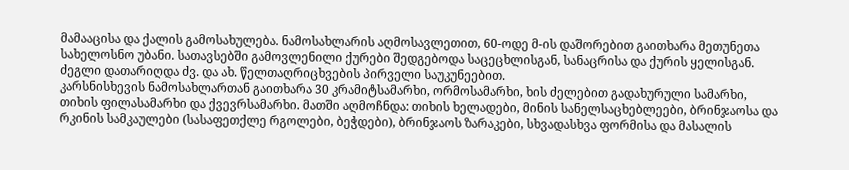მამააცისა და ქალის გამოსახულება. ნამოსახლარის აღმოსავლეთით, 60-ოდე მ-ის დაშორებით გაითხარა მეთუნეთა სახელოსნო უბანი. სათავსებში გამოვლენილი ქურები შედგებოდა საცეცხლისგან, სანაცრისა და ქურის ყელისგან. ძეგლი დათარიღდა ძვ. და ახ. წელთაღრიცხვების პირველი საუკუნეებით.
კარსნისხევის ნამოსახლართან გაითხარა 30 კრამიტსამარხი, ორმოსამარხი, ხის ძელებით გადახურული სამარხი, თიხის ფილასამარხი და ქვევრსამარხი. მათში აღმოჩნდა: თიხის ხელადები, მინის სანელსაცხებლეები, ბრინჯაოსა და რკინის სამკაულები (სასაფეთქლე რგოლები, ბეჭდები), ბრინჯაოს ზარაკები, სხვადასხვა ფორმისა და მასალის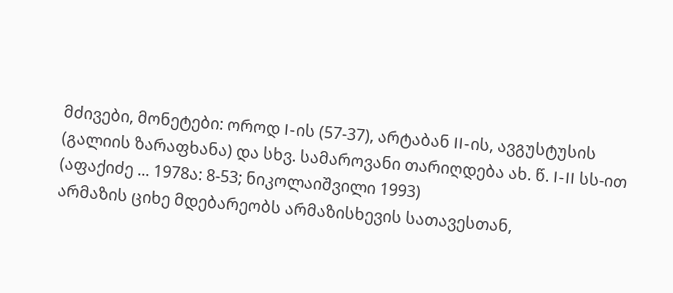მძივები, მონეტები: ოროდ I-ის (57-37), არტაბან II-ის, ავგუსტუსის (გალიის ზარაფხანა) და სხვ. სამაროვანი თარიღდება ახ. წ. I-II სს-ით (აფაქიძე ... 1978ა: 8-53; ნიკოლაიშვილი 1993)
არმაზის ციხე მდებარეობს არმაზისხევის სათავესთან,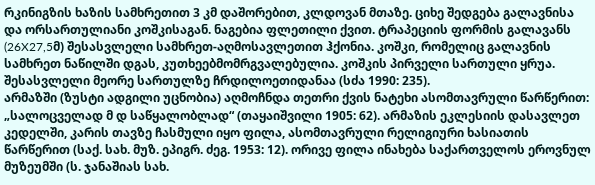რკინიგზის ხაზის სამხრეთით 3 კმ დაშორებით, კლდოვან მთაზე. ციხე შედგება გალავნისა და ორსართულიანი კოშკისაგან. ნაგებია ფლეთილი ქვით. ტრაპეციის ფორმის გალავანს (26X27,5მ) შესასვლელი სამხრეთ-აღმოსავლეთით ჰქონია. კოშკი, რომელიც გალავნის სამხრეთ ნაწილში დგას, კუთხეებმომრგვალებულია. კოშკის პირველი სართული ყრუა. შესასვლელი მეორე სართულზე ჩრდილოეთიდანაა (სძა 1990: 235).
არმაზში (ზუსტი ადგილი უცნობია) აღმოჩნდა თეთრი ქვის ნატეხი ასომთავრული წარწერით: „სალოცველად მ დ საწყალობლად“ (თაყაიშვილი 1905: 62). არმაზის ეკლესიის დასავლეთ კედელში, კარის თავზე ჩასმული იყო ფილა, ასომთავრული რელიგიური ხასიათის წარწერით (საქ. სახ. მუზ. ეპიგრ. ძეგ. 1953: 12). ორივე ფილა ინახება საქართველოს ეროვნულ მუზეუმში (ს. ჯანაშიას სახ.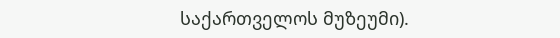საქართველოს მუზეუმი).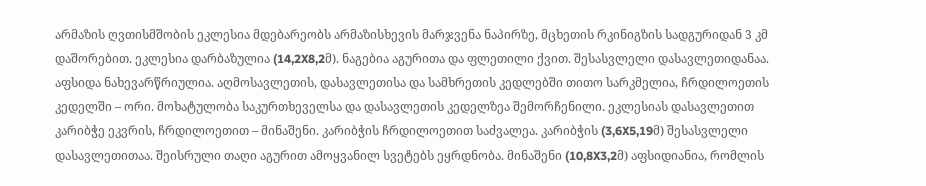არმაზის ღვთისმშობის ეკლესია მდებარეობს არმაზისხევის მარჯვენა ნაპირზე, მცხეთის რკინიგზის სადგურიდან 3 კმ დაშორებით. ეკლესია დარბაზულია (14,2X8,2მ). ნაგებია აგურითა და ფლეთილი ქვით. შესასვლელი დასავლეთიდანაა. აფსიდა ნახევარწრიულია. აღმოსავლეთის, დასავლეთისა და სამხრეთის კედლებში თითო სარკმელია, ჩრდილოეთის კედელში – ორი. მოხატულობა საკურთხეველსა და დასავლეთის კედელზეა შემორჩენილი. ეკლესიას დასავლეთით კარიბჭე ეკვრის, ჩრდილოეთით – მინაშენი. კარიბჭის ჩრდილოეთით საძვალეა. კარიბჭის (3,6X5,19მ) შესასვლელი დასავლეთითაა. შეისრული თაღი აგურით ამოყვანილ სვეტებს ეყრდნობა. მინაშენი (10,8X3,2მ) აფსიდიანია, რომლის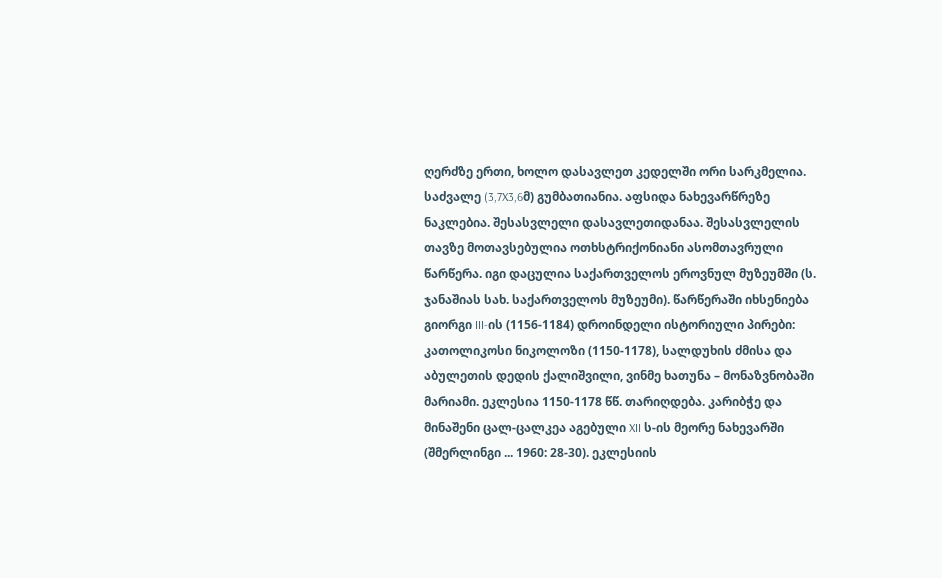ღერძზე ერთი, ხოლო დასავლეთ კედელში ორი სარკმელია. საძვალე (3,7X3,6მ) გუმბათიანია. აფსიდა ნახევარწრეზე ნაკლებია. შესასვლელი დასავლეთიდანაა. შესასვლელის თავზე მოთავსებულია ოთხსტრიქონიანი ასომთავრული წარწერა. იგი დაცულია საქართველოს ეროვნულ მუზეუმში (ს. ჯანაშიას სახ. საქართველოს მუზეუმი). წარწერაში იხსენიება გიორგი III-ის (1156-1184) დროინდელი ისტორიული პირები: კათოლიკოსი ნიკოლოზი (1150-1178), სალდუხის ძმისა და აბულეთის დედის ქალიშვილი, ვინმე ხათუნა – მონაზვნობაში მარიამი. ეკლესია 1150-1178 წწ. თარიღდება. კარიბჭე და მინაშენი ცალ-ცალკეა აგებული XII ს-ის მეორე ნახევარში (შმერლინგი ... 1960: 28-30). ეკლესიის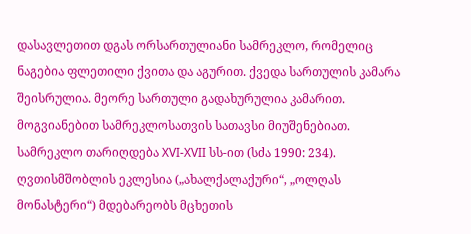დასავლეთით დგას ორსართულიანი სამრეკლო, რომელიც ნაგებია ფლეთილი ქვითა და აგურით. ქვედა სართულის კამარა შეისრულია. მეორე სართული გადახურულია კამარით. მოგვიანებით სამრეკლოსათვის სათავსი მიუშენებიათ. სამრეკლო თარიღდება XVI-XVII სს-ით (სძა 1990: 234).
ღვთისმშობლის ეკლესია („ახალქალაქური“, „ოლღას მონასტერი“) მდებარეობს მცხეთის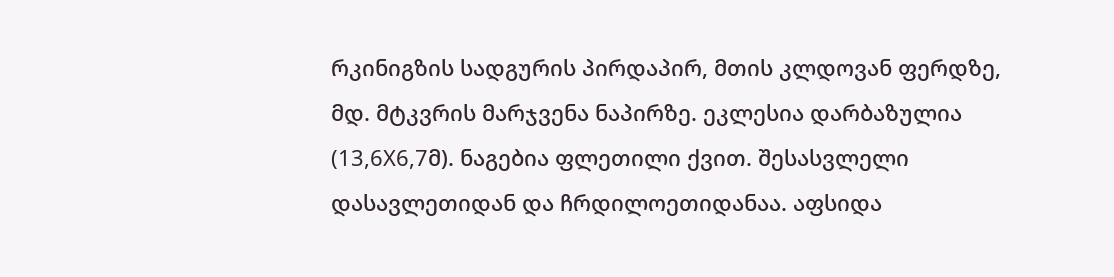რკინიგზის სადგურის პირდაპირ, მთის კლდოვან ფერდზე, მდ. მტკვრის მარჯვენა ნაპირზე. ეკლესია დარბაზულია (13,6X6,7მ). ნაგებია ფლეთილი ქვით. შესასვლელი დასავლეთიდან და ჩრდილოეთიდანაა. აფსიდა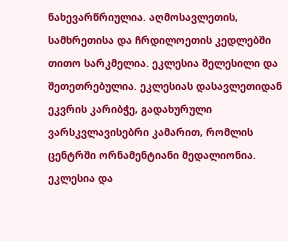ნახევარწრიულია. აღმოსავლეთის, სამხრეთისა და ჩრდილოეთის კედლებში თითო სარკმელია. ეკლესია შელესილი და შეთეთრებულია. ეკლესიას დასავლეთიდან ეკვრის კარიბჭე, გადახურული ვარსკვლავისებრი კამარით, რომლის ცენტრში ორნამენტიანი მედალიონია. ეკლესია და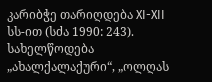კარიბჭე თარიღდება XI-XII სს-ით (სძა 1990: 243). სახელწოდება „ახალქალაქური“, „ოლღას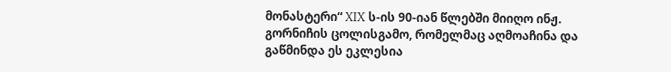მონასტერი“ XIX ს-ის 90-იან წლებში მიიღო ინჟ. გორნიჩის ცოლისგამო, რომელმაც აღმოაჩინა და გაწმინდა ეს ეკლესია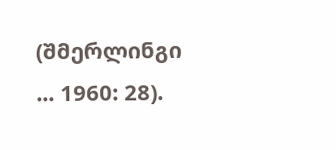(შმერლინგი ... 1960: 28).